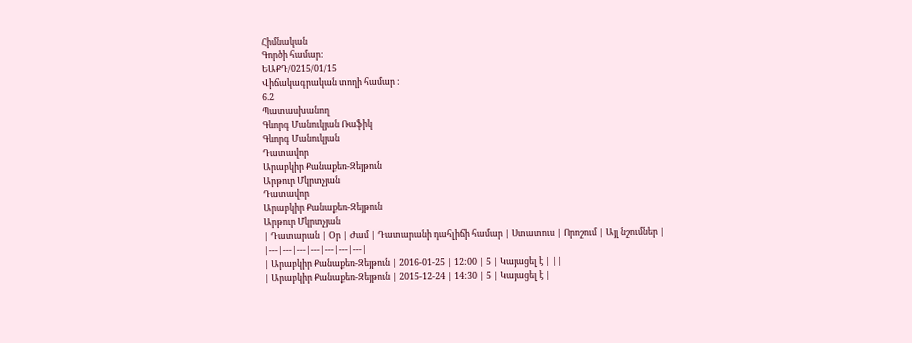Հիմնական
Գործի համար:
ԵԱՔԴ/0215/01/15
Վիճակագրական տողի համար :
6.2
Պատասխանող
Գևորգ Մանուկյան Ռաֆիկ
Գևորգ Մանուկյան
Դատավոր
Արաբկիր Քանաքեռ-Զեյթուն
Արթուր Մկրտչյան
Դատավոր
Արաբկիր Քանաքեռ-Զեյթուն
Արթուր Մկրտչյան
| Դատարան | Օր | Ժամ | Դատարանի դահլիճի համար | Ստատուս | Որոշում | Այլ նշումներ |
|---|---|---|---|---|---|---|
| Արաբկիր Քանաքեռ-Զեյթուն | 2016-01-25 | 12:00 | 5 | Կայացել է | ||
| Արաբկիր Քանաքեռ-Զեյթուն | 2015-12-24 | 14:30 | 5 | Կայացել է |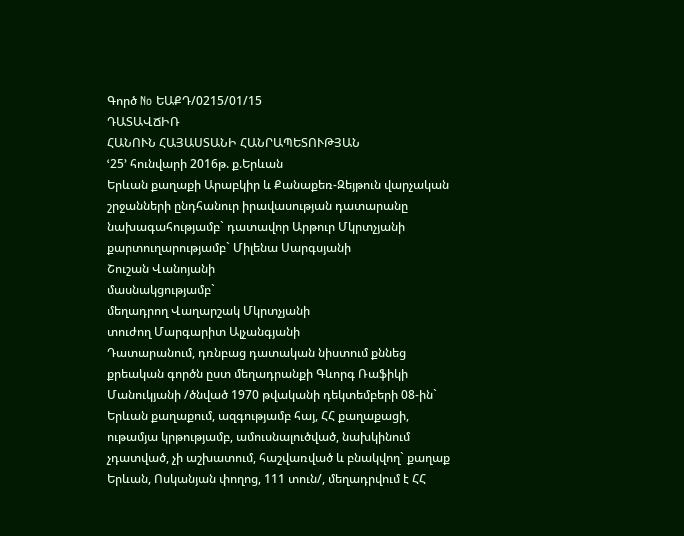Գործ No ԵԱՔԴ/0215/01/15
ԴԱՏԱՎՃԻՌ
ՀԱՆՈՒՆ ՀԱՅԱՍՏԱՆԻ ՀԱՆՐԱՊԵՏՈՒԹՅԱՆ
ՙ25՚ հունվարի 2016թ. ք.Երևան
Երևան քաղաքի Արաբկիր և Քանաքեռ-Զեյթուն վարչական շրջանների ընդհանուր իրավասության դատարանը
նախագահությամբ` դատավոր Արթուր Մկրտչյանի
քարտուղարությամբ` Միլենա Սարգսյանի
Շուշան Վանոյանի
մասնակցությամբ`
մեղադրող Վաղարշակ Մկրտչյանի
տուժող Մարգարիտ Ալչանգյանի
Դատարանում, դռնբաց դատական նիստում քննեց քրեական գործն ըստ մեղադրանքի Գևորգ Ռաֆիկի Մանուկյանի /ծնված 1970 թվականի դեկտեմբերի 08-ին` Երևան քաղաքում, ազգությամբ հայ, ՀՀ քաղաքացի, ութամյա կրթությամբ, ամուսնալուծված, նախկինում չդատված, չի աշխատում, հաշվառված և բնակվող` քաղաք Երևան, Ոսկանյան փողոց, 111 տուն/, մեղադրվում է ՀՀ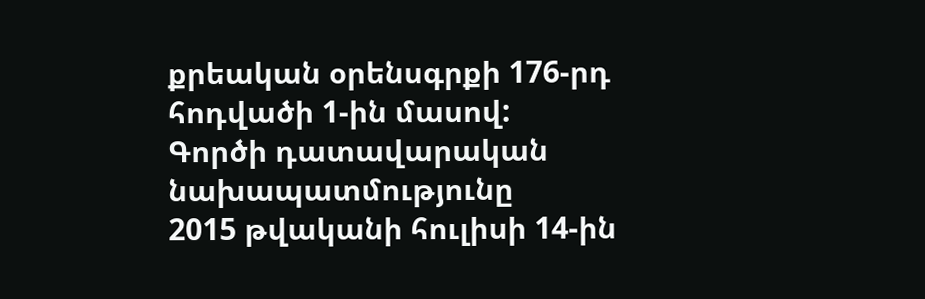քրեական օրենսգրքի 176-րդ հոդվածի 1-ին մասով:
Գործի դատավարական նախապատմությունը
2015 թվականի հուլիսի 14-ին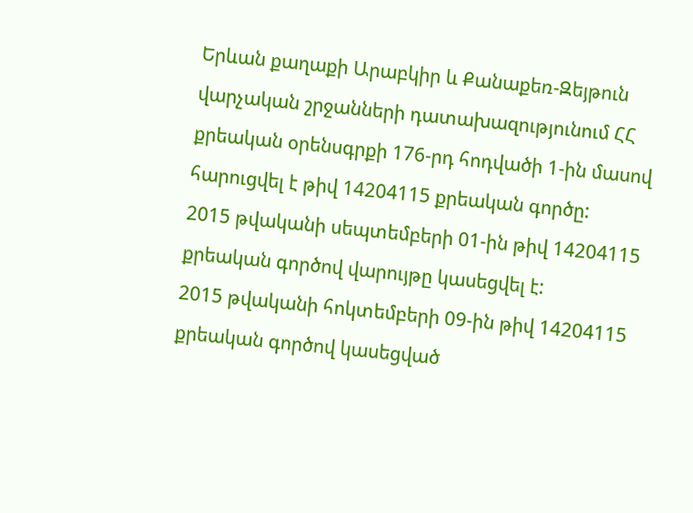Երևան քաղաքի Արաբկիր և Քանաքեռ-Զեյթուն վարչական շրջանների դատախազությունում ՀՀ քրեական օրենսգրքի 176-րդ հոդվածի 1-ին մասով հարուցվել է թիվ 14204115 քրեական գործը:
2015 թվականի սեպտեմբերի 01-ին թիվ 14204115 քրեական գործով վարույթը կասեցվել է:
2015 թվականի հոկտեմբերի 09-ին թիվ 14204115 քրեական գործով կասեցված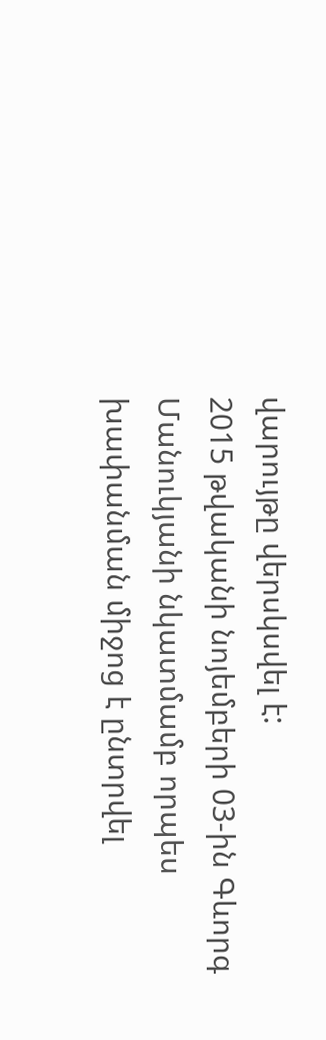վարույթը վերսկսվել է:
2015 թվականի նոյեմբերի 03-ին Գևորգ Մանուկյանի նկատմամբ որպես խափանման միջոց է ընտրվել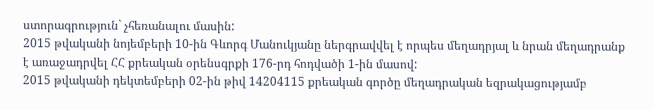ստորագրություն` չհեռանալու մասին:
2015 թվականի նոյեմբերի 10-ին Գևորգ Մանուկյանը ներգրավվել է որպես մեղադրյալ և նրան մեղադրանք է առաջադրվել ՀՀ քրեական օրենսգրքի 176-րդ հոդվածի 1-ին մասով:
2015 թվականի դեկտեմբերի 02-ին թիվ 14204115 քրեական գործը մեղադրական եզրակացությամբ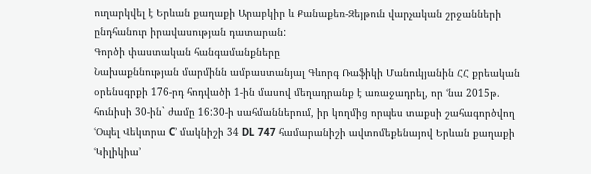ուղարկվել է Երևան քաղաքի Արաբկիր և Քանաքեռ-Զեյթուն վարչական շրջանների ընդհանուր իրավասության դատարան:
Գործի փաստական հանգամանքները
Նախաքննության մարմինն ամբաստանյալ Գևորգ Ռաֆիկի Մանուկյանին ՀՀ քրեական օրենսգրքի 176-րդ հոդվածի 1-ին մասով մեղադրանք է առաջադրել, որ ՙնա 2015թ. հունիսի 30-ին` ժամը 16:30-ի սահմաններում, իր կողմից որպես տաքսի շահագործվող ՙՕպել Վեկտրա C՚ մակնիշի 34 DL 747 համարանիշի ավտոմեքենայով Երևան քաղաքի ՙԿիլիկիա՚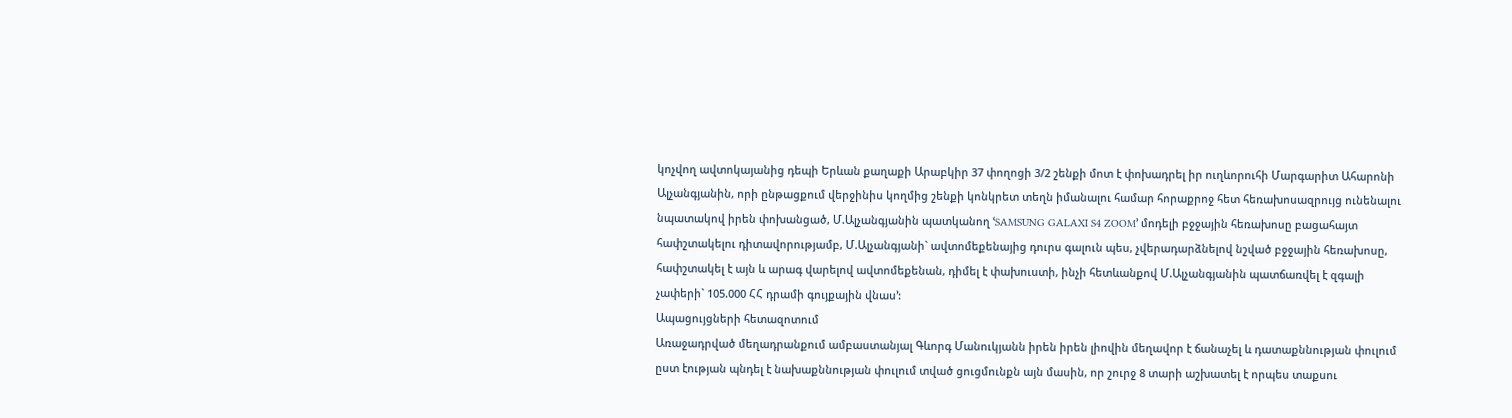կոչվող ավտոկայանից դեպի Երևան քաղաքի Արաբկիր 37 փողոցի 3/2 շենքի մոտ է փոխադրել իր ուղևորուհի Մարգարիտ Ահարոնի Ալչանգյանին, որի ընթացքում վերջինիս կողմից շենքի կոնկրետ տեղն իմանալու համար հորաքրոջ հետ հեռախոսազրույց ունենալու նպատակով իրեն փոխանցած, Մ.Ալչանգյանին պատկանող ՙSAMSUNG GALAXI S4 ZOOM՚ մոդելի բջջային հեռախոսը բացահայտ հափշտակելու դիտավորությամբ, Մ.Ալչանգյանի` ավտոմեքենայից դուրս գալուն պես, չվերադարձնելով նշված բջջային հեռախոսը, հափշտակել է այն և արագ վարելով ավտոմեքենան, դիմել է փախուստի, ինչի հետևանքով Մ.Ալչանգյանին պատճառվել է զգալի չափերի` 105.000 ՀՀ դրամի գույքային վնաս՚:
Ապացույցների հետազոտում
Առաջադրված մեղադրանքում ամբաստանյալ Գևորգ Մանուկյանն իրեն իրեն լիովին մեղավոր է ճանաչել և դատաքննության փուլում ըստ էության պնդել է նախաքննության փուլում տված ցուցմունքն այն մասին, որ շուրջ 8 տարի աշխատել է որպես տաքսու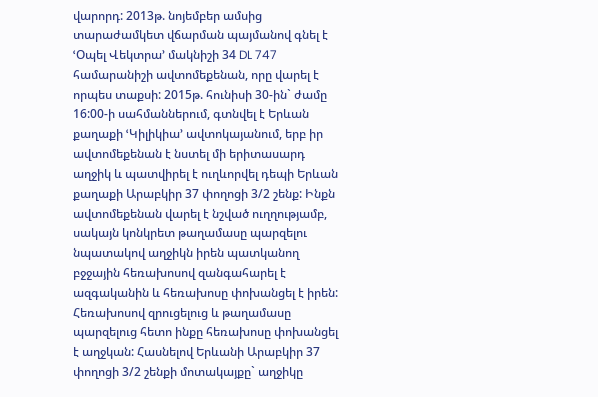վարորդ: 2013թ. նոյեմբեր ամսից տարաժամկետ վճարման պայմանով գնել է ՙՕպել Վեկտրա՚ մակնիշի 34 DL 747 համարանիշի ավտոմեքենան, որը վարել է որպես տաքսի: 2015թ. հունիսի 30-ին` ժամը 16:00-ի սահմաններում, գտնվել է Երևան քաղաքի ՙԿիլիկիա՚ ավտոկայանում, երբ իր ավտոմեքենան է նստել մի երիտասարդ աղջիկ և պատվիրել է ուղևորվել դեպի Երևան քաղաքի Արաբկիր 37 փողոցի 3/2 շենք: Ինքն ավտոմեքենան վարել է նշված ուղղությամբ, սակայն կոնկրետ թաղամասը պարզելու նպատակով աղջիկն իրեն պատկանող բջջային հեռախոսով զանգահարել է ազգականին և հեռախոսը փոխանցել է իրեն: Հեռախոսով զրուցելուց և թաղամասը պարզելուց հետո ինքը հեռախոսը փոխանցել է աղջկան: Հասնելով Երևանի Արաբկիր 37 փողոցի 3/2 շենքի մոտակայքը` աղջիկը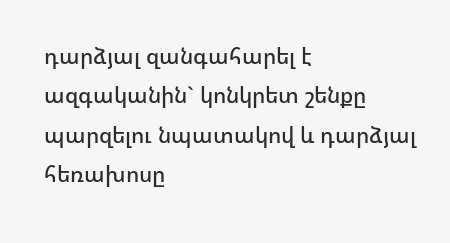դարձյալ զանգահարել է ազգականին` կոնկրետ շենքը պարզելու նպատակով և դարձյալ հեռախոսը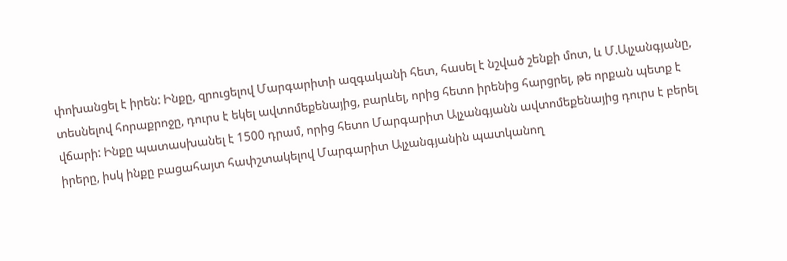փոխանցել է իրեն: Ինքը, զրուցելով Մարգարիտի ազգականի հետ, հասել է նշված շենքի մոտ, և Մ.Ալչանգյանը, տեսնելով հորաքրոջը, դուրս է եկել ավտոմեքենայից, բարևել, որից հետո իրենից հարցրել, թե որքան պետք է վճարի: Ինքը պատասխանել է 1500 դրամ, որից հետո Մարգարիտ Ալչանգյանն ավտոմեքենայից դուրս է բերել իրերը, իսկ ինքը բացահայտ հափշտակելով Մարգարիտ Ալչանգյանին պատկանող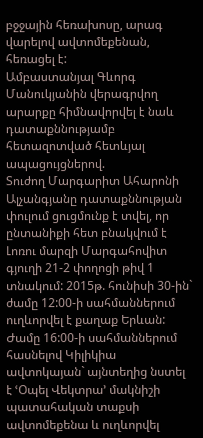բջջային հեռախոսը, արագ վարելով ավտոմեքենան, հեռացել է:
Ամբաստանյալ Գևորգ Մանուկյանին վերագրվող արարքը հիմնավորվել է նաև դատաքննությամբ հետազոտված հետևյալ ապացույցներով.
Տուժող Մարգարիտ Ահարոնի Ալչանգյանը դատաքննության փուլում ցուցմունք է տվել, որ ընտանիքի հետ բնակվում է Լոռու մարզի Մարգահովիտ գյուղի 21-2 փողոցի թիվ 1 տնակում: 2015թ. հունիսի 30-ին` ժամը 12:00-ի սահմաններում ուղևորվել է քաղաք Երևան: Ժամը 16:00-ի սահմաններում հասնելով Կիլիկիա ավտոկայան` այնտեղից նստել է ՙՕպել Վեկտրա՚ մակնիշի պատահական տաքսի ավտոմեքենա և ուղևորվել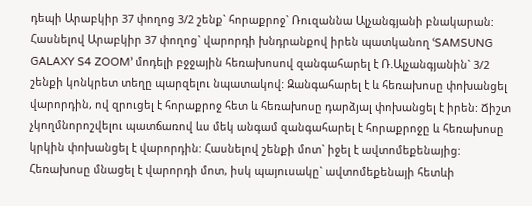դեպի Արաբկիր 37 փողոց 3/2 շենք` հորաքրոջ` Ռուզաննա Ալչանգյանի բնակարան: Հասնելով Արաբկիր 37 փողոց` վարորդի խնդրանքով իրեն պատկանող ՙSAMSUNG GALAXY S4 ZOOM՚ մոդելի բջջային հեռախոսով զանգահարել է Ռ.Ալչանգյանին` 3/2 շենքի կոնկրետ տեղը պարզելու նպատակով: Զանգահարել է և հեռախոսը փոխանցել վարորդին, ով զրուցել է հորաքրոջ հետ և հեռախոսը դարձյալ փոխանցել է իրեն: Ճիշտ չկողմնորոշվելու պատճառով ևս մեկ անգամ զանգահարել է հորաքրոջը և հեռախոսը կրկին փոխանցել է վարորդին: Հասնելով շենքի մոտ` իջել է ավտոմեքենայից: Հեռախոսը մնացել է վարորդի մոտ, իսկ պայուսակը` ավտոմեքենայի հետևի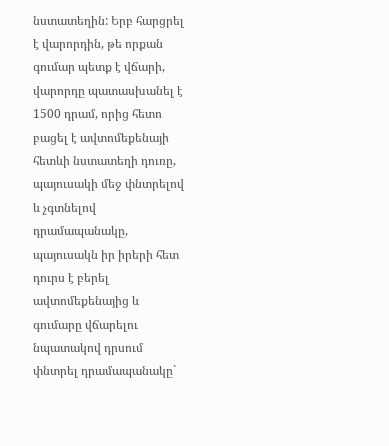նստատեղին: Երբ հարցրել է վարորդին, թե որքան գումար պետք է վճարի, վարորդը պատասխանել է 1500 դրամ, որից հետո բացել է ավտոմեքենայի հետևի նստատեղի դուռը, պայուսակի մեջ փնտրելով և չգտնելով դրամապանակը, պայուսակն իր իրերի հետ դուրս է բերել ավտոմեքենայից և գումարը վճարելու նպատակով դրսում փնտրել դրամապանակը`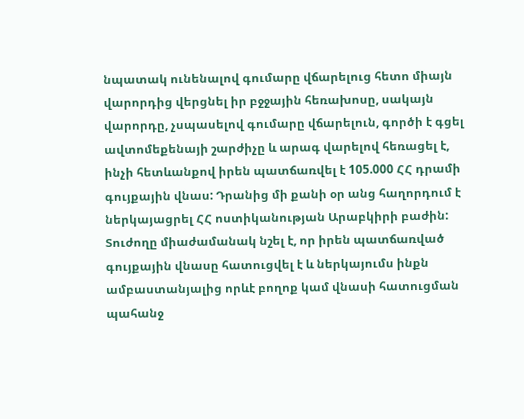նպատակ ունենալով գումարը վճարելուց հետո միայն վարորդից վերցնել իր բջջային հեռախոսը, սակայն վարորդը, չսպասելով գումարը վճարելուն, գործի է գցել ավտոմեքենայի շարժիչը և արագ վարելով հեռացել է, ինչի հետևանքով իրեն պատճառվել է 105.000 ՀՀ դրամի գույքային վնաս: Դրանից մի քանի օր անց հաղորդում է ներկայացրել ՀՀ ոստիկանության Արաբկիրի բաժին: Տուժողը միաժամանակ նշել է, որ իրեն պատճառված գույքային վնասը հատուցվել է և ներկայումս ինքն ամբաստանյալից որևէ բողոք կամ վնասի հատուցման պահանջ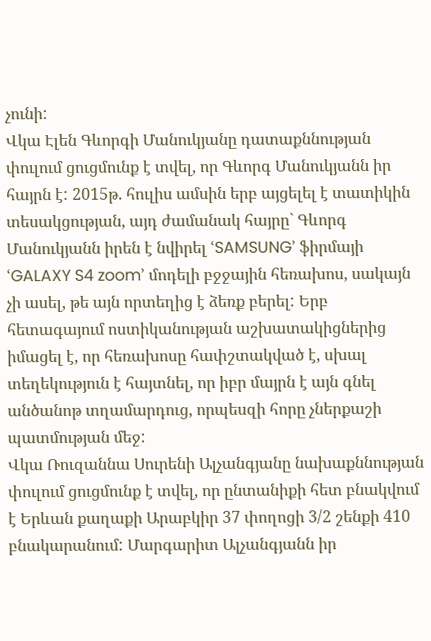չունի:
Վկա Էլեն Գևորգի Մանուկյանը դատաքննության փուլում ցուցմունք է տվել, որ Գևորգ Մանուկյանն իր հայրն է: 2015թ. հուլիս ամսին երբ այցելել է տատիկին տեսակցության, այդ ժամանակ հայրը` Գևորգ Մանուկյանն իրեն է նվիրել ՙSAMSUNG՚ ֆիրմայի ՙGALAXY S4 zoom՚ մոդելի բջջային հեռախոս, սակայն չի ասել, թե այն որտեղից է ձեռք բերել: Երբ հետագայում ոստիկանության աշխատակիցներից իմացել է, որ հեռախոսը հափշտակված է, սխալ տեղեկություն է հայտնել, որ իբր մայրն է այն գնել անծանոթ տղամարդուց, որպեսզի հորը չներքաշի պատմության մեջ:
Վկա Ռուզաննա Սուրենի Ալչանգյանը նախաքննության փուլում ցուցմունք է տվել, որ ընտանիքի հետ բնակվում է Երևան քաղաքի Արաբկիր 37 փողոցի 3/2 շենքի 410 բնակարանում: Մարգարիտ Ալչանգյանն իր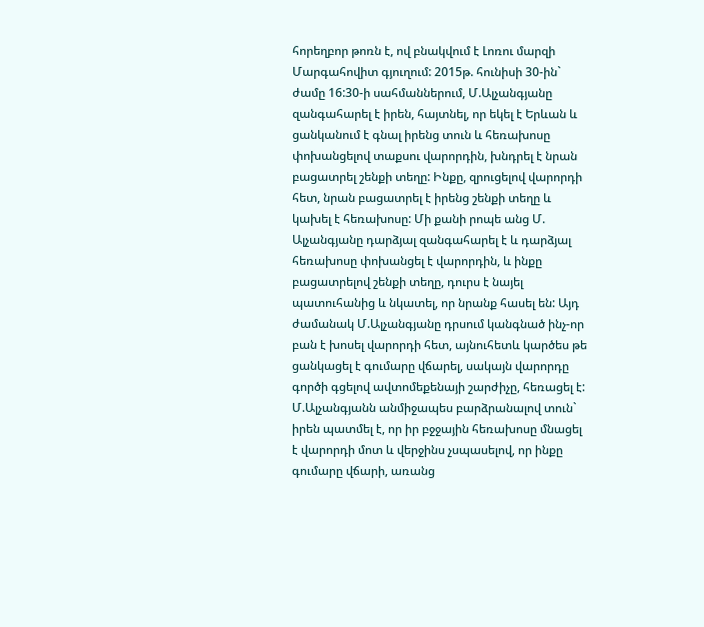հորեղբոր թոռն է, ով բնակվում է Լոռու մարզի Մարգահովիտ գյուղում: 2015թ. հունիսի 30-ին` ժամը 16:30-ի սահմաններում, Մ.Ալչանգյանը զանգահարել է իրեն, հայտնել, որ եկել է Երևան և ցանկանում է գնալ իրենց տուն և հեռախոսը փոխանցելով տաքսու վարորդին, խնդրել է նրան բացատրել շենքի տեղը: Ինքը, զրուցելով վարորդի հետ, նրան բացատրել է իրենց շենքի տեղը և կախել է հեռախոսը: Մի քանի րոպե անց Մ. Ալչանգյանը դարձյալ զանգահարել է և դարձյալ հեռախոսը փոխանցել է վարորդին, և ինքը բացատրելով շենքի տեղը, դուրս է նայել պատուհանից և նկատել, որ նրանք հասել են: Այդ ժամանակ Մ.Ալչանգյանը դրսում կանգնած ինչ-որ բան է խոսել վարորդի հետ, այնուհետև կարծես թե ցանկացել է գումարը վճարել, սակայն վարորդը գործի գցելով ավտոմեքենայի շարժիչը, հեռացել է: Մ.Ալչանգյանն անմիջապես բարձրանալով տուն` իրեն պատմել է, որ իր բջջային հեռախոսը մնացել է վարորդի մոտ և վերջինս չսպասելով, որ ինքը գումարը վճարի, առանց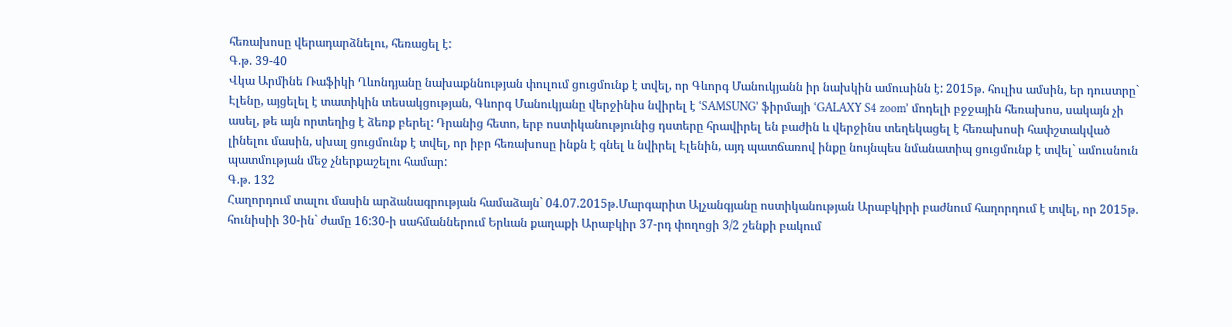հեռախոսը վերադարձնելու, հեռացել է:
Գ.թ. 39-40
Վկա Արմինե Ռաֆիկի Ղևոնդյանը նախաքննության փուլում ցուցմունք է տվել, որ Գևորգ Մանուկյանն իր նախկին ամուսինն է: 2015թ. հուլիս ամսին, եր դուստրը` Էլենը, այցելել է տատիկին տեսակցության, Գևորգ Մանուկյանը վերջինիս նվիրել է ՙSAMSUNG՚ ֆիրմայի ՙGALAXY S4 zoom՚ մոդելի բջջային հեռախոս, սակայն չի ասել, թե այն որտեղից է ձեռք բերել: Դրանից հետո, երբ ոստիկանությունից դստերը հրավիրել են բաժին և վերջինս տեղեկացել է հեռախոսի հափշտակված լինելու մասին, սխալ ցուցմունք է տվել, որ իբր հեռախոսը ինքն է գնել և նվիրել Էլենին, այդ պատճառով ինքը նույնպես նմանատիպ ցուցմունք է տվել` ամուսնուն պատմության մեջ չներքաշելու համար:
Գ.թ. 132
Հաղորդում տալու մասին արձանագրության համաձայն` 04.07.2015թ.Մարգարիտ Ալչանգյանը ոստիկանության Արաբկիրի բաժնում հաղորդում է տվել, որ 2015թ. հունիսիի 30-ին` ժամը 16:30-ի սահմաններում Երևան քաղաքի Արաբկիր 37-րդ փողոցի 3/2 շենքի բակում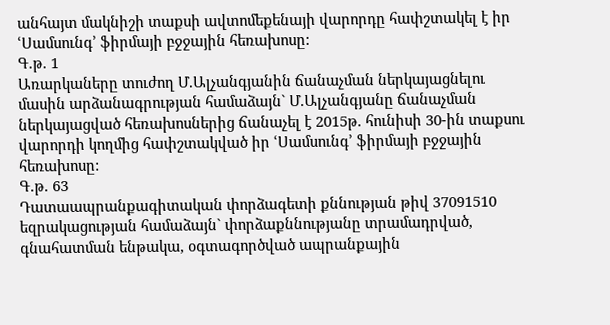անհայտ մակնիշի տաքսի ավտոմեքենայի վարորդը հափշտակել է իր ՙՍամսունգ՚ ֆիրմայի բջջային հեռախոսը:
Գ.թ. 1
Առարկաները տուժող Մ.Ալչանգյանին ճանաչման ներկայացնելու մասին արձանագրության համաձայն` Մ.Ալչանգյանը ճանաչման ներկայացված հեռախոսներից ճանաչել է 2015թ. հունիսի 30-ին տաքսու վարորդի կողմից հափշտակված իր ՙՍամսունգ՚ ֆիրմայի բջջային հեռախոսը:
Գ.թ. 63
Դատաապրանքագիտական փորձագետի քննության թիվ 37091510 եզրակացության համաձայն` փորձաքննությանը տրամադրված, գնահատման ենթակա, օգտագործված ապրանքային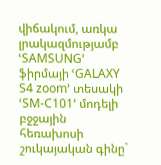վիճակում, առկա լրակազմությամբ ՙSAMSUNG՚ ֆիրմայի ՙGALAXY S4 zoom՚ տեսակի ՙSM-C101՚ մոդելի բջջային հեռախոսի շուկայական գինը`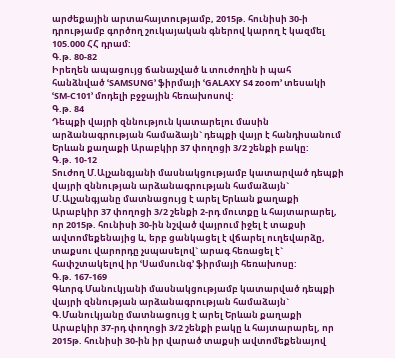արժեքային արտահայտությամբ, 2015թ. հունիսի 30-ի դրությամբ գործող շուկայական գներով կարող է կազմել 105.000 ՀՀ դրամ:
Գ.թ. 80-82
Իրեղեն ապացույց ճանաչված և տուժողին ի պահ հանձնված ՙSAMSUNG՚ ֆիրմայի ՙGALAXY S4 zoom՚ տեսակի ՙSM-C101՚ մոդելի բջջային հեռախոսով:
Գ.թ. 84
Դեպքի վայրի զննություն կատարելու մասին արձանագրության համաձայն` դեպքի վայր է հանդիսանում Երևան քաղաքի Արաբկիր 37 փողոցի 3/2 շենքի բակը:
Գ.թ. 10-12
Տուժող Մ.Ալչանգյանի մասնակցությամբ կատարված դեպքի վայրի զննության արձանագրության համաձայն` Մ.Ալչանգյանը մատնացույց է արել Երևան քաղաքի Արաբկիր 37 փողոցի 3/2 շենքի 2-րդ մուտքը և հայտարարել, որ 2015թ. հունիսի 30-ին նշված վայրում իջել է տաքսի ավտոմեքենայից և, երբ ցանկացել է վճարել ուղեվարձը, տաքսու վարորդը չսպասելով` արագ հեռացել է` հափշտակելով իր ՙՍամսունգ՚ ֆիրմայի հեռախոսը:
Գ.թ. 167-169
Գևորգ Մանուկյանի մասնակցությամբ կատարված դեպքի վայրի զննության արձանագրության համաձայն` Գ.Մանուկյանը մատնացույց է արել Երևան քաղաքի Արաբկիր 37-րդ փողոցի 3/2 շենքի բակը և հայտարարել, որ 2015թ. հունիսի 30-ին իր վարած տաքսի ավտոմեքենայով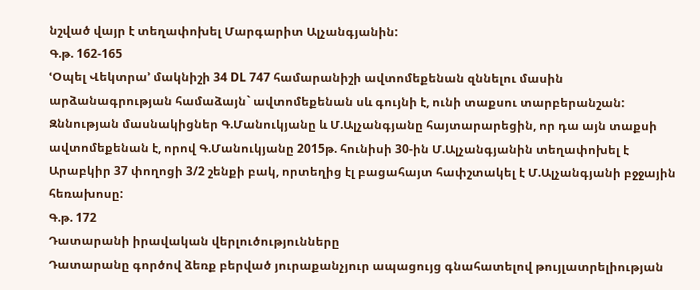նշված վայր է տեղափոխել Մարգարիտ Ալչանգյանին:
Գ.թ. 162-165
ՙՕպել Վեկտրա՚ մակնիշի 34 DL 747 համարանիշի ավտոմեքենան զննելու մասին արձանագրության համաձայն` ավտոմեքենան սև գույնի է, ունի տաքսու տարբերանշան: Զննության մասնակիցներ Գ.Մանուկյանը և Մ.Ալչանգյանը հայտարարեցին, որ դա այն տաքսի ավտոմեքենան է, որով Գ.Մանուկյանը 2015թ. հունիսի 30-ին Մ.Ալչանգյանին տեղափոխել է Արաբկիր 37 փողոցի 3/2 շենքի բակ, որտեղից էլ բացահայտ հափշտակել է Մ.Ալչանգյանի բջջային հեռախոսը:
Գ.թ. 172
Դատարանի իրավական վերլուծությունները
Դատարանը գործով ձեռք բերված յուրաքանչյուր ապացույց գնահատելով թույլատրելիության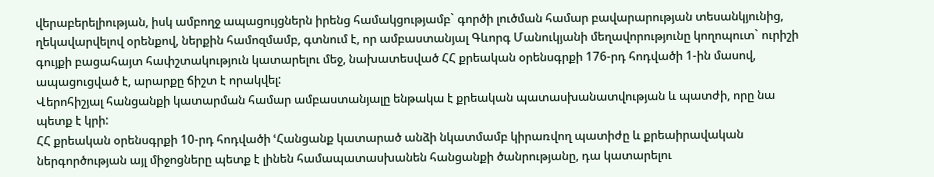վերաբերելիության, իսկ ամբողջ ապացույցներն իրենց համակցությամբ` գործի լուծման համար բավարարության տեսանկյունից, ղեկավարվելով օրենքով, ներքին համոզմամբ, գտնում է, որ ամբաստանյալ Գևորգ Մանուկյանի մեղավորությունը կողոպուտ` ուրիշի գույքի բացահայտ հափշտակություն կատարելու մեջ, նախատեսված ՀՀ քրեական օրենսգրքի 176-րդ հոդվածի 1-ին մասով, ապացուցված է, արարքը ճիշտ է որակվել:
Վերոհիշյալ հանցանքի կատարման համար ամբաստանյալը ենթակա է քրեական պատասխանատվության և պատժի, որը նա պետք է կրի:
ՀՀ քրեական օրենսգրքի 10-րդ հոդվածի ՙՀանցանք կատարած անձի նկատմամբ կիրառվող պատիժը և քրեաիրավական ներգործության այլ միջոցները պետք է լինեն համապատասխանեն հանցանքի ծանրությանը, դա կատարելու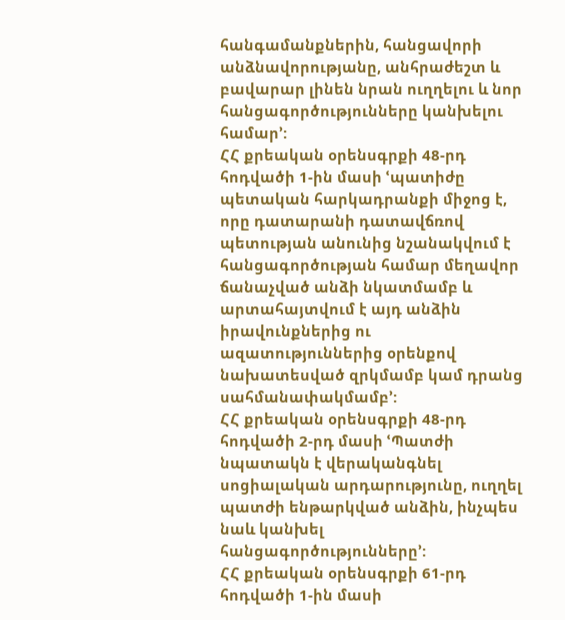հանգամանքներին, հանցավորի անձնավորությանը, անհրաժեշտ և բավարար լինեն նրան ուղղելու և նոր հանցագործությունները կանխելու համար՚:
ՀՀ քրեական օրենսգրքի 48-րդ հոդվածի 1-ին մասի ՙպատիժը պետական հարկադրանքի միջոց է, որը դատարանի դատավճռով պետության անունից նշանակվում է հանցագործության համար մեղավոր ճանաչված անձի նկատմամբ և արտահայտվում է այդ անձին իրավունքներից ու ազատություններից օրենքով նախատեսված զրկմամբ կամ դրանց սահմանափակմամբ՚:
ՀՀ քրեական օրենսգրքի 48-րդ հոդվածի 2-րդ մասի ՙՊատժի նպատակն է վերականգնել սոցիալական արդարությունը, ուղղել պատժի ենթարկված անձին, ինչպես նաև կանխել հանցագործությունները՚:
ՀՀ քրեական օրենսգրքի 61-րդ հոդվածի 1-ին մասի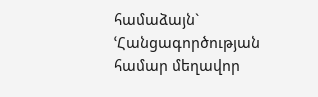համաձայն` ՙՀանցագործության համար մեղավոր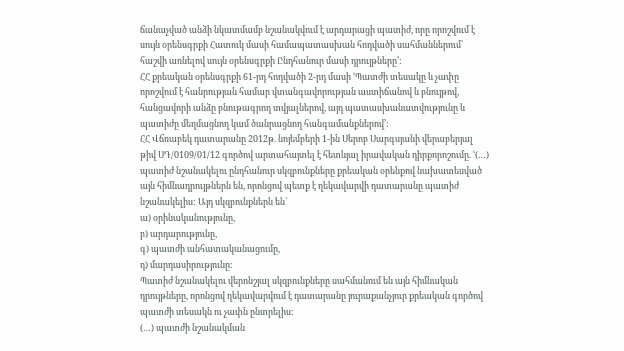ճանաչված անձի նկատմամբ նշանակվում է արդարացի պատիժ, որը որոշվում է սույն օրենսգրքի Հատուկ մասի համապատասխան հոդվածի սահմաններում` հաշվի առնելով սույն օրենսգրքի Ընդհանուր մասի դրույթները՚:
ՀՀ քրեական օրենսգրքի 61-րդ հոդվածի 2-րդ մասի ՙՊատժի տեսակը և չափը որոշվում է հանրության համար վտանգավորության աստիճանով և բնույթով, հանցավորի անձը բնութագրող տվյալներով, այդ պատասխանատվությունը և պատիժը մեղմացնող կամ ծանրացնող հանգամանքներով՚:
ՀՀ Վճռաբեկ դատարանը 2012թ. նոյեմբերի 1-ին Սերոբ Սարգսյանի վերաբերյալ թիվ ՍԴ/0109/01/12 գործով արտահայտել է հետևյալ իրավական դիրքորոշումը. ՙ(…) պատիժ նշանակելու ընդհանուր սկզբունքները քրեական օրենքով նախատեսված այն հիմնադրույթներն են, որոնցով պետք է ղեկավարվի դատարանը պատիժ նշանակելիս: Այդ սկզբունքներն են`
ա) օրինականությունը,
բ) արդարությունը,
գ) պատժի անհատականացումը,
դ) մարդասիրությունը:
Պատիժ նշանակելու վերոնշյալ սկզբունքները սահմանում են այն հիմնական դրույթները, որոնցով ղեկավարվում է դատարանը յուրաքանչյուր քրեական գործով պատժի տեսակն ու չափն ընտրելիս:
(…) պատժի նշանակման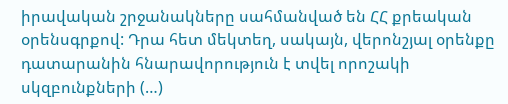իրավական շրջանակները սահմանված են ՀՀ քրեական օրենսգրքով: Դրա հետ մեկտեղ, սակայն, վերոնշյալ օրենքը դատարանին հնարավորություն է տվել որոշակի սկզբունքների (…)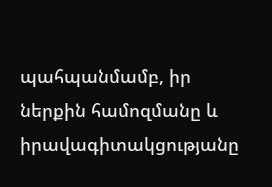պահպանմամբ, իր ներքին համոզմանը և իրավագիտակցությանը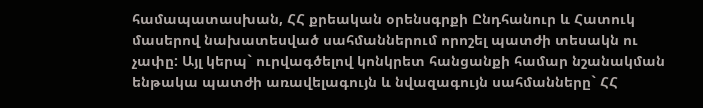համապատասխան, ՀՀ քրեական օրենսգրքի Ընդհանուր և Հատուկ մասերով նախատեսված սահմաններում որոշել պատժի տեսակն ու չափը: Այլ կերպ` ուրվագծելով կոնկրետ հանցանքի համար նշանակման ենթակա պատժի առավելագույն և նվազագույն սահմանները` ՀՀ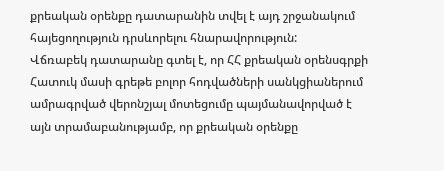քրեական օրենքը դատարանին տվել է այդ շրջանակում հայեցողություն դրսևորելու հնարավորություն:
Վճռաբեկ դատարանը գտել է, որ ՀՀ քրեական օրենսգրքի Հատուկ մասի գրեթե բոլոր հոդվածների սանկցիաներում ամրագրված վերոնշյալ մոտեցումը պայմանավորված է այն տրամաբանությամբ, որ քրեական օրենքը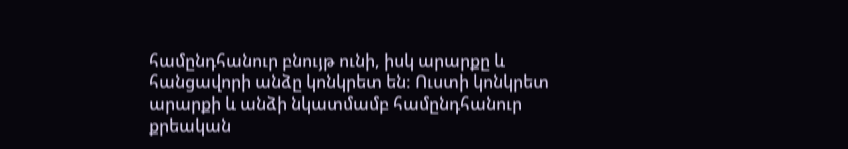համընդհանուր բնույթ ունի, իսկ արարքը և հանցավորի անձը կոնկրետ են: Ուստի կոնկրետ արարքի և անձի նկատմամբ համընդհանուր քրեական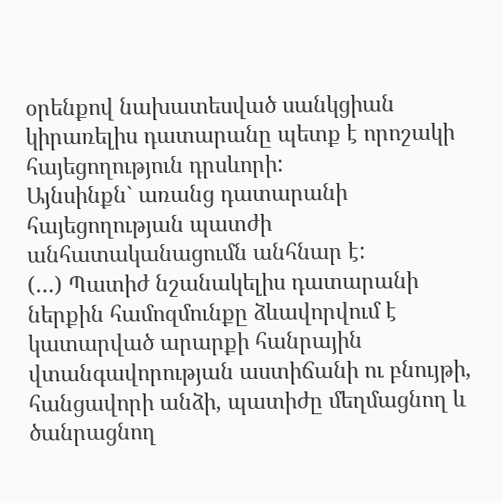օրենքով նախատեսված սանկցիան կիրառելիս դատարանը պետք է որոշակի հայեցողություն դրսևորի:
Այնսինքն` առանց դատարանի հայեցողության պատժի անհատականացումն անհնար է:
(…) Պատիժ նշանակելիս դատարանի ներքին համոզմունքը ձևավորվում է կատարված արարքի հանրային վտանգավորության աստիճանի ու բնույթի, հանցավորի անձի, պատիժը մեղմացնող և ծանրացնող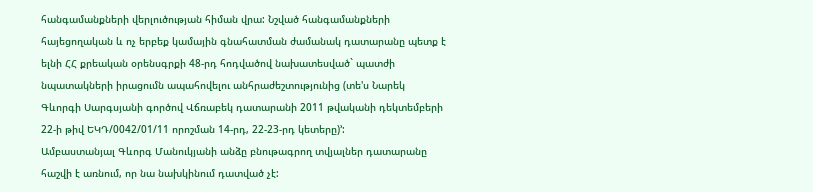հանգամանքների վերլուծության հիման վրա: Նշված հանգամանքների հայեցողական և ոչ երբեք կամային գնահատման ժամանակ դատարանը պետք է ելնի ՀՀ քրեական օրենսգրքի 48-րդ հոդվածով նախատեսված` պատժի նպատակների իրացումն ապահովելու անհրաժեշտությունից (տե'ս Նարեկ Գևորգի Սարգսյանի գործով Վճռաբեկ դատարանի 2011 թվականի դեկտեմբերի 22-ի թիվ ԵԿԴ/0042/01/11 որոշման 14-րդ, 22-23-րդ կետերը)՚:
Ամբաստանյալ Գևորգ Մանուկյանի անձը բնութագրող տվյալներ դատարանը հաշվի է առնում, որ նա նախկինում դատված չէ: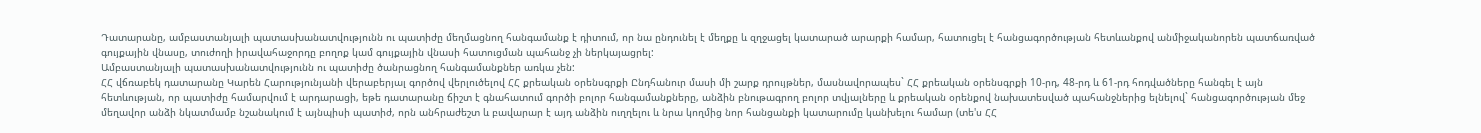Դատարանը, ամբաստանյալի պատասխանատվությունն ու պատիժը մեղմացնող հանգամանք է դիտում, որ նա ընդունել է մեղքը և զղջացել կատարած արարքի համար, հատուցել է հանցագործության հետևանքով անմիջականորեն պատճառված գույքային վնասը, տուժողի իրավահաջորդը բողոք կամ գույքային վնասի հատուցման պահանջ չի ներկայացրել:
Ամբաստանյալի պատասխանատվությունն ու պատիժը ծանրացնող հանգամանքներ առկա չեն:
ՀՀ վճռաբեկ դատարանը Կարեն Հարությունյանի վերաբերյալ գործով վերլուծելով ՀՀ քրեական օրենսգրքի Ընդհանուր մասի մի շարք դրույթներ, մասնավորապես` ՀՀ քրեական օրենսգրքի 10-րդ, 48-րդ և 61-րդ հոդվածները հանգել է այն հետևության, որ պատիժը համարվում է արդարացի, եթե դատարանը ճիշտ է գնահատում գործի բոլոր հանգամանքները, անձին բնութագրող բոլոր տվյալները և քրեական օրենքով նախատեսված պահանջներից ելնելով` հանցագործության մեջ մեղավոր անձի նկատմամբ նշանակում է այնպիսի պատիժ, որն անհրաժեշտ և բավարար է այդ անձին ուղղելու և նրա կողմից նոր հանցանքի կատարումը կանխելու համար (տե'ս ՀՀ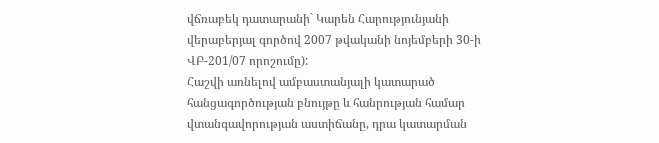վճռաբեկ դատարանի` Կարեն Հարությունյանի վերաբերյալ գործով 2007 թվականի նոյեմբերի 30-ի ՎԲ-201/07 որոշումը):
Հաշվի առնելով ամբաստանյալի կատարած հանցագործության բնույթը և հանրության համար վտանգավորության աստիճանը, դրա կատարման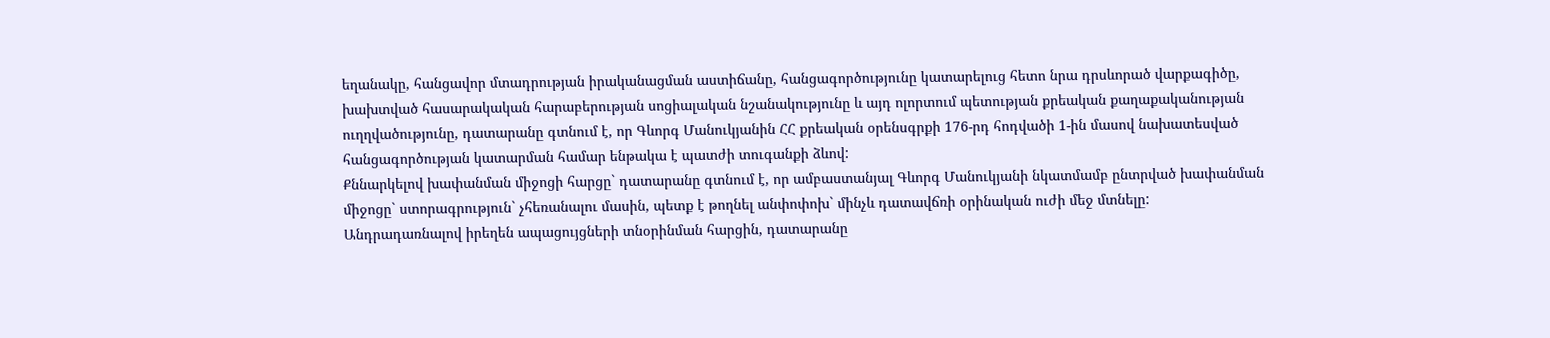եղանակը, հանցավոր մտադրության իրականացման աստիճանը, հանցագործությունը կատարելուց հետո նրա դրսևորած վարքագիծը, խախտված հասարակական հարաբերության սոցիալական նշանակությունը և այդ ոլորտում պետության քրեական քաղաքականության ուղղվածությունը, դատարանը գտնում է, որ Գևորգ Մանուկյանին ՀՀ քրեական օրենսգրքի 176-րդ հոդվածի 1-ին մասով նախատեսված հանցագործության կատարման համար ենթակա է պատժի տուգանքի ձևով:
Քննարկելով խափանման միջոցի հարցը` դատարանը գտնում է, որ ամբաստանյալ Գևորգ Մանուկյանի նկատմամբ ընտրված խափանման միջոցը` ստորագրություն` չհեռանալու մասին, պետք է թողնել անփոփոխ` մինչև դատավճռի օրինական ուժի մեջ մտնելը:
Անդրադառնալով իրեղեն ապացույցների տնօրինման հարցին, դատարանը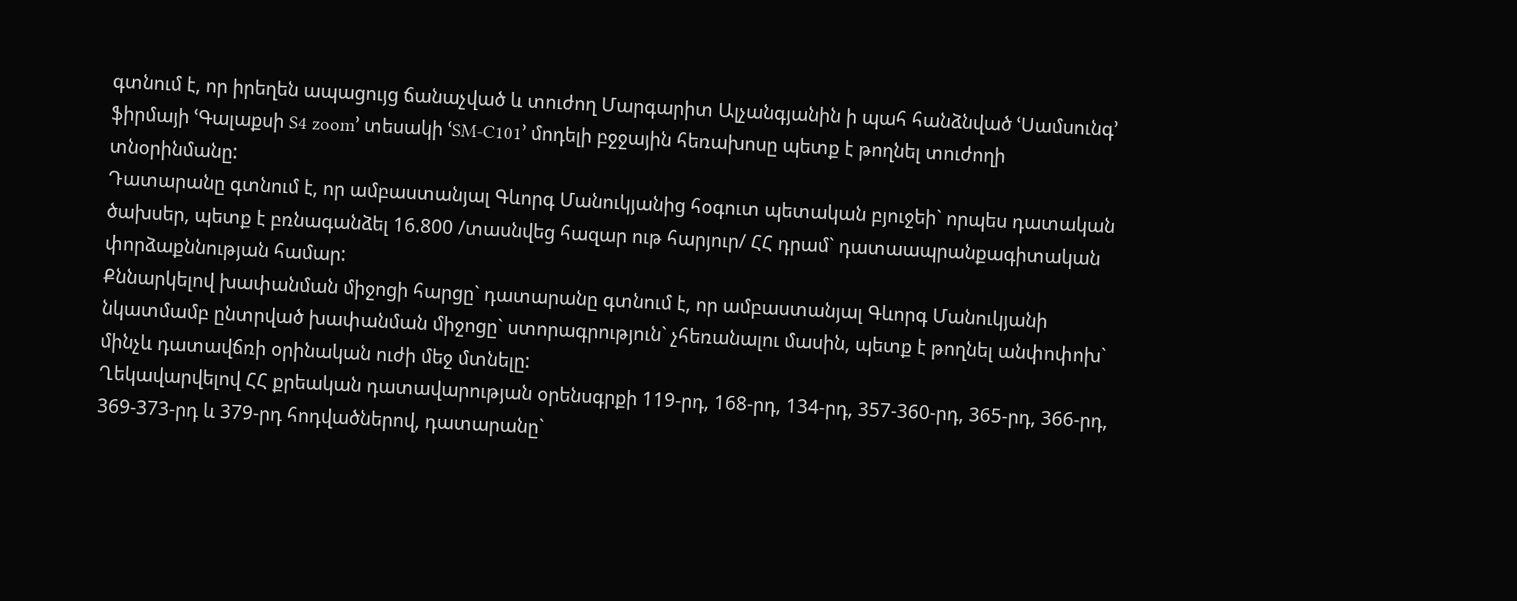գտնում է, որ իրեղեն ապացույց ճանաչված և տուժող Մարգարիտ Ալչանգյանին ի պահ հանձնված ՙՍամսունգ՚ ֆիրմայի ՙԳալաքսի S4 zoom՚ տեսակի ՙSM-C101՚ մոդելի բջջային հեռախոսը պետք է թողնել տուժողի տնօրինմանը:
Դատարանը գտնում է, որ ամբաստանյալ Գևորգ Մանուկյանից հօգուտ պետական բյուջեի` որպես դատական ծախսեր, պետք է բռնագանձել 16.800 /տասնվեց հազար ութ հարյուր/ ՀՀ դրամ` դատաապրանքագիտական փորձաքննության համար:
Քննարկելով խափանման միջոցի հարցը` դատարանը գտնում է, որ ամբաստանյալ Գևորգ Մանուկյանի նկատմամբ ընտրված խափանման միջոցը` ստորագրություն` չհեռանալու մասին, պետք է թողնել անփոփոխ` մինչև դատավճռի օրինական ուժի մեջ մտնելը:
Ղեկավարվելով ՀՀ քրեական դատավարության օրենսգրքի 119-րդ, 168-րդ, 134-րդ, 357-360-րդ, 365-րդ, 366-րդ, 369-373-րդ և 379-րդ հոդվածներով, դատարանը`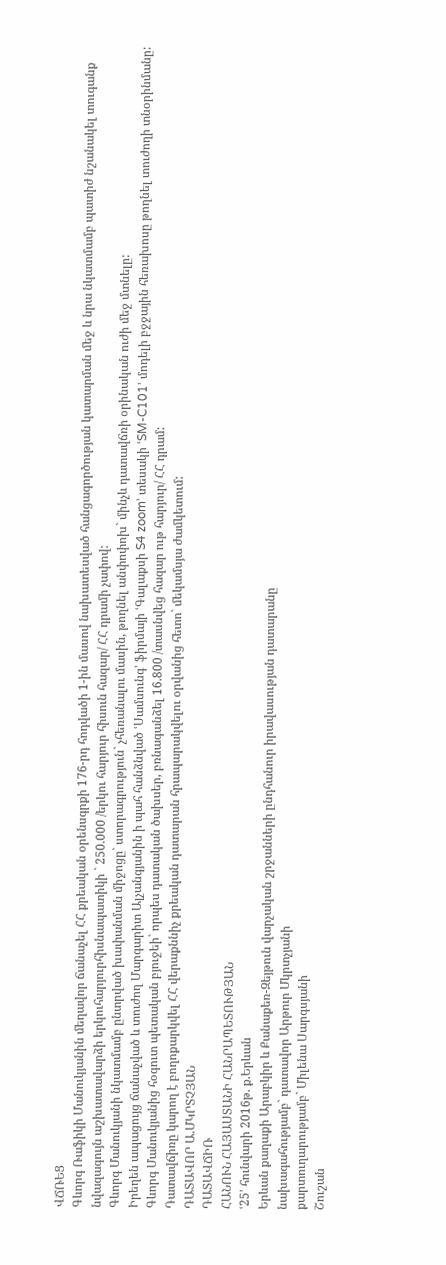ՎՃՌԵՑ
Գևորգ Ռաֆիկի Մանուկյանին մեղավոր ճանաչել ՀՀ քրեական օրենսգրքի 176-րդ հոդվածի 1-ին մասով նախատեսված հանցագործության կատարման մեջ և նրա նկատմամբ պատիժ նշանակել տուգանք նվազագույն աշխատավարձի երկուհարյուրհիսնապատիկի ` 250.000 /երկու հարյուր հիսուն հազար/ ՀՀ դրամի չափով:
Գևորգ Մանուկյանի նկատմամբ ընտրված խափանման միջոցը` ստորագրություն` չհեռանալու մասին, թողնել անփոփոխ` մինչև դատավճռի օրինական ուժի մեջ մտնելը:
Իրեղեն ապացույց ճանաչված և տուժող Մարգարիտ Ալչանգյանին ի պահ հանձնված ՙՍամսունգ՚ ֆիրմայի ՙԳալաքսի S4 zoom՚ տեսակի ՙSM-C101՚ մոդելի բջջային հեռախոսը թողնել տուժողի տնօրինմանը:
Գևորգ Մանուկյանից հօգուտ պետական բյուջեի` որպես դատական ծախսեր, բռնագանձել 16.800 /տասնվեց հազար ութ հարյուր/ ՀՀ դրամ:
Դատավճիռը կարող է բողոքարկվել ՀՀ վերաքննիչ քրեական դատարան հրապարակվելու օրվանից հետո` մեկամսյա ժամկետում:
ԴԱՏԱՎՈՐ Ա.ՄԿՐՏՉՅԱՆ
ԴԱՏԱՎՃԻՌ
ՀԱՆՈՒՆ ՀԱՅԱՍՏԱՆԻ ՀԱՆՐԱՊԵՏՈՒԹՅԱՆ
ՙ25՚ հունվարի 2016թ. ք.Երևան
Երևան քաղաքի Արաբկիր և Քանաքեռ-Զեյթուն վարչական շրջանների ընդհանուր իրավասության դատարանը
նախագահությամբ` դատավոր Արթուր Մկրտչյանի
քարտուղարությամբ` Միլենա Սարգսյանի
Շուշան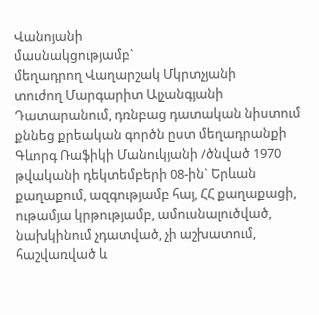Վանոյանի
մասնակցությամբ`
մեղադրող Վաղարշակ Մկրտչյանի
տուժող Մարգարիտ Ալչանգյանի
Դատարանում, դռնբաց դատական նիստում քննեց քրեական գործն ըստ մեղադրանքի Գևորգ Ռաֆիկի Մանուկյանի /ծնված 1970 թվականի դեկտեմբերի 08-ին` Երևան քաղաքում, ազգությամբ հայ, ՀՀ քաղաքացի, ութամյա կրթությամբ, ամուսնալուծված, նախկինում չդատված, չի աշխատում, հաշվառված և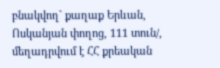բնակվող` քաղաք Երևան, Ոսկանյան փողոց, 111 տուն/, մեղադրվում է ՀՀ քրեական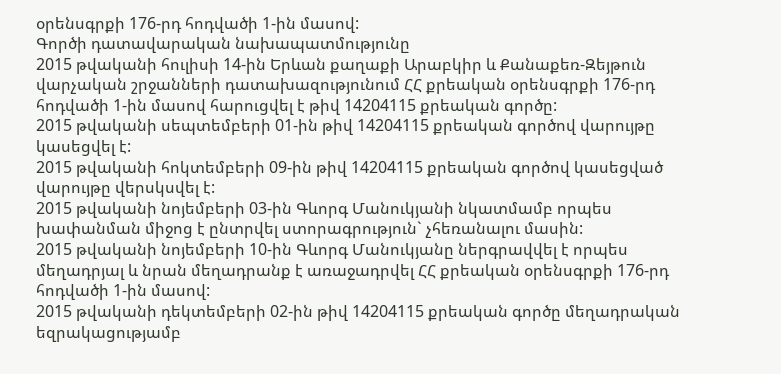օրենսգրքի 176-րդ հոդվածի 1-ին մասով:
Գործի դատավարական նախապատմությունը
2015 թվականի հուլիսի 14-ին Երևան քաղաքի Արաբկիր և Քանաքեռ-Զեյթուն վարչական շրջանների դատախազությունում ՀՀ քրեական օրենսգրքի 176-րդ հոդվածի 1-ին մասով հարուցվել է թիվ 14204115 քրեական գործը:
2015 թվականի սեպտեմբերի 01-ին թիվ 14204115 քրեական գործով վարույթը կասեցվել է:
2015 թվականի հոկտեմբերի 09-ին թիվ 14204115 քրեական գործով կասեցված վարույթը վերսկսվել է:
2015 թվականի նոյեմբերի 03-ին Գևորգ Մանուկյանի նկատմամբ որպես խափանման միջոց է ընտրվել ստորագրություն` չհեռանալու մասին:
2015 թվականի նոյեմբերի 10-ին Գևորգ Մանուկյանը ներգրավվել է որպես մեղադրյալ և նրան մեղադրանք է առաջադրվել ՀՀ քրեական օրենսգրքի 176-րդ հոդվածի 1-ին մասով:
2015 թվականի դեկտեմբերի 02-ին թիվ 14204115 քրեական գործը մեղադրական եզրակացությամբ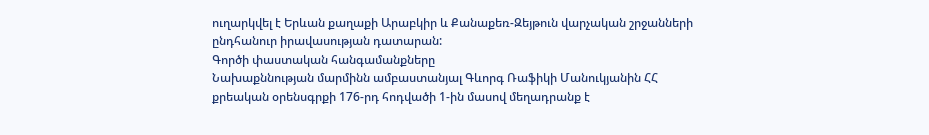ուղարկվել է Երևան քաղաքի Արաբկիր և Քանաքեռ-Զեյթուն վարչական շրջանների ընդհանուր իրավասության դատարան:
Գործի փաստական հանգամանքները
Նախաքննության մարմինն ամբաստանյալ Գևորգ Ռաֆիկի Մանուկյանին ՀՀ քրեական օրենսգրքի 176-րդ հոդվածի 1-ին մասով մեղադրանք է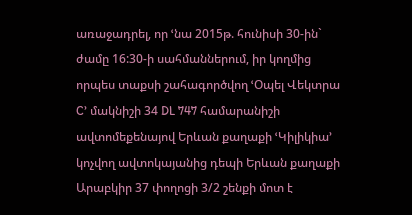առաջադրել, որ ՙնա 2015թ. հունիսի 30-ին` ժամը 16:30-ի սահմաններում, իր կողմից որպես տաքսի շահագործվող ՙՕպել Վեկտրա C՚ մակնիշի 34 DL 747 համարանիշի ավտոմեքենայով Երևան քաղաքի ՙԿիլիկիա՚ կոչվող ավտոկայանից դեպի Երևան քաղաքի Արաբկիր 37 փողոցի 3/2 շենքի մոտ է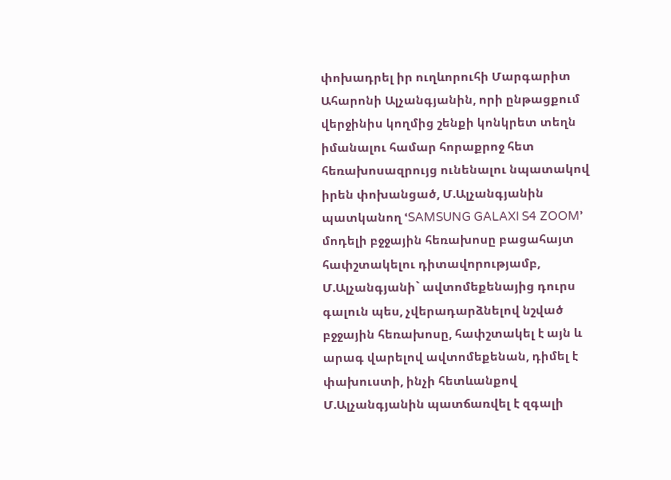փոխադրել իր ուղևորուհի Մարգարիտ Ահարոնի Ալչանգյանին, որի ընթացքում վերջինիս կողմից շենքի կոնկրետ տեղն իմանալու համար հորաքրոջ հետ հեռախոսազրույց ունենալու նպատակով իրեն փոխանցած, Մ.Ալչանգյանին պատկանող ՙSAMSUNG GALAXI S4 ZOOM՚ մոդելի բջջային հեռախոսը բացահայտ հափշտակելու դիտավորությամբ, Մ.Ալչանգյանի` ավտոմեքենայից դուրս գալուն պես, չվերադարձնելով նշված բջջային հեռախոսը, հափշտակել է այն և արագ վարելով ավտոմեքենան, դիմել է փախուստի, ինչի հետևանքով Մ.Ալչանգյանին պատճառվել է զգալի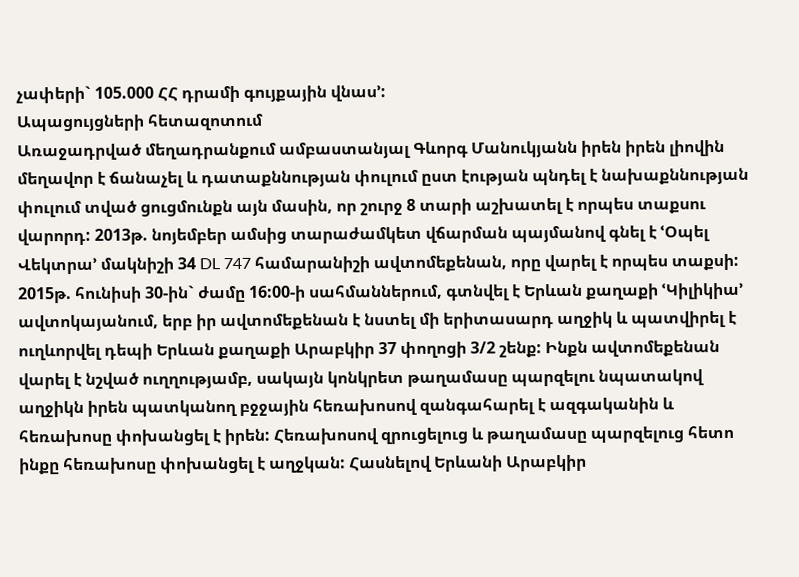չափերի` 105.000 ՀՀ դրամի գույքային վնաս՚:
Ապացույցների հետազոտում
Առաջադրված մեղադրանքում ամբաստանյալ Գևորգ Մանուկյանն իրեն իրեն լիովին մեղավոր է ճանաչել և դատաքննության փուլում ըստ էության պնդել է նախաքննության փուլում տված ցուցմունքն այն մասին, որ շուրջ 8 տարի աշխատել է որպես տաքսու վարորդ: 2013թ. նոյեմբեր ամսից տարաժամկետ վճարման պայմանով գնել է ՙՕպել Վեկտրա՚ մակնիշի 34 DL 747 համարանիշի ավտոմեքենան, որը վարել է որպես տաքսի: 2015թ. հունիսի 30-ին` ժամը 16:00-ի սահմաններում, գտնվել է Երևան քաղաքի ՙԿիլիկիա՚ ավտոկայանում, երբ իր ավտոմեքենան է նստել մի երիտասարդ աղջիկ և պատվիրել է ուղևորվել դեպի Երևան քաղաքի Արաբկիր 37 փողոցի 3/2 շենք: Ինքն ավտոմեքենան վարել է նշված ուղղությամբ, սակայն կոնկրետ թաղամասը պարզելու նպատակով աղջիկն իրեն պատկանող բջջային հեռախոսով զանգահարել է ազգականին և հեռախոսը փոխանցել է իրեն: Հեռախոսով զրուցելուց և թաղամասը պարզելուց հետո ինքը հեռախոսը փոխանցել է աղջկան: Հասնելով Երևանի Արաբկիր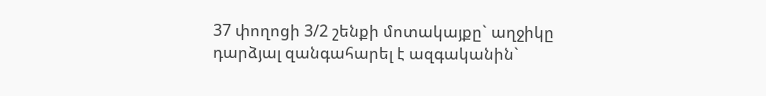37 փողոցի 3/2 շենքի մոտակայքը` աղջիկը դարձյալ զանգահարել է ազգականին`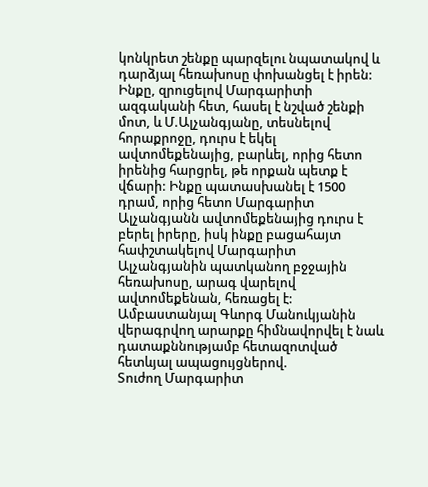կոնկրետ շենքը պարզելու նպատակով և դարձյալ հեռախոսը փոխանցել է իրեն: Ինքը, զրուցելով Մարգարիտի ազգականի հետ, հասել է նշված շենքի մոտ, և Մ.Ալչանգյանը, տեսնելով հորաքրոջը, դուրս է եկել ավտոմեքենայից, բարևել, որից հետո իրենից հարցրել, թե որքան պետք է վճարի: Ինքը պատասխանել է 1500 դրամ, որից հետո Մարգարիտ Ալչանգյանն ավտոմեքենայից դուրս է բերել իրերը, իսկ ինքը բացահայտ հափշտակելով Մարգարիտ Ալչանգյանին պատկանող բջջային հեռախոսը, արագ վարելով ավտոմեքենան, հեռացել է:
Ամբաստանյալ Գևորգ Մանուկյանին վերագրվող արարքը հիմնավորվել է նաև դատաքննությամբ հետազոտված հետևյալ ապացույցներով.
Տուժող Մարգարիտ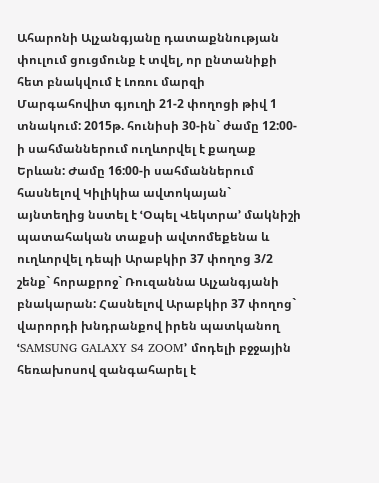Ահարոնի Ալչանգյանը դատաքննության փուլում ցուցմունք է տվել, որ ընտանիքի հետ բնակվում է Լոռու մարզի Մարգահովիտ գյուղի 21-2 փողոցի թիվ 1 տնակում: 2015թ. հունիսի 30-ին` ժամը 12:00-ի սահմաններում ուղևորվել է քաղաք Երևան: Ժամը 16:00-ի սահմաններում հասնելով Կիլիկիա ավտոկայան` այնտեղից նստել է ՙՕպել Վեկտրա՚ մակնիշի պատահական տաքսի ավտոմեքենա և ուղևորվել դեպի Արաբկիր 37 փողոց 3/2 շենք` հորաքրոջ` Ռուզաննա Ալչանգյանի բնակարան: Հասնելով Արաբկիր 37 փողոց` վարորդի խնդրանքով իրեն պատկանող ՙSAMSUNG GALAXY S4 ZOOM՚ մոդելի բջջային հեռախոսով զանգահարել է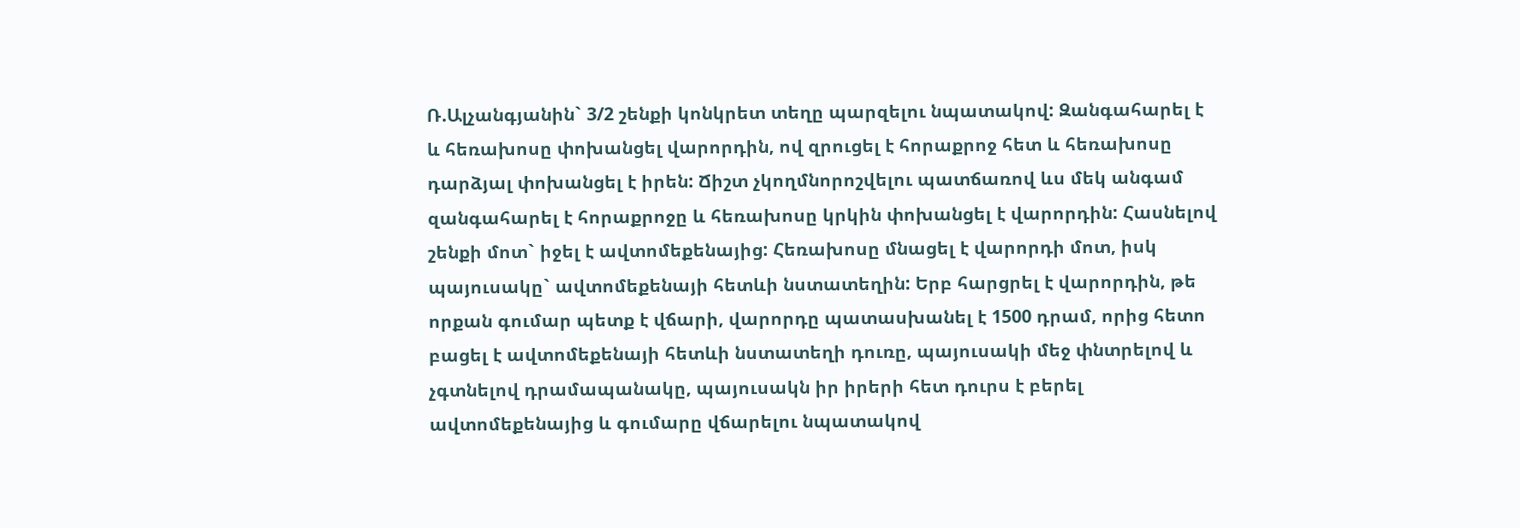Ռ.Ալչանգյանին` 3/2 շենքի կոնկրետ տեղը պարզելու նպատակով: Զանգահարել է և հեռախոսը փոխանցել վարորդին, ով զրուցել է հորաքրոջ հետ և հեռախոսը դարձյալ փոխանցել է իրեն: Ճիշտ չկողմնորոշվելու պատճառով ևս մեկ անգամ զանգահարել է հորաքրոջը և հեռախոսը կրկին փոխանցել է վարորդին: Հասնելով շենքի մոտ` իջել է ավտոմեքենայից: Հեռախոսը մնացել է վարորդի մոտ, իսկ պայուսակը` ավտոմեքենայի հետևի նստատեղին: Երբ հարցրել է վարորդին, թե որքան գումար պետք է վճարի, վարորդը պատասխանել է 1500 դրամ, որից հետո բացել է ավտոմեքենայի հետևի նստատեղի դուռը, պայուսակի մեջ փնտրելով և չգտնելով դրամապանակը, պայուսակն իր իրերի հետ դուրս է բերել ավտոմեքենայից և գումարը վճարելու նպատակով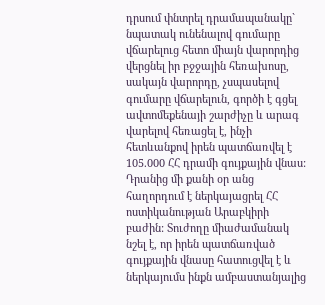դրսում փնտրել դրամապանակը` նպատակ ունենալով գումարը վճարելուց հետո միայն վարորդից վերցնել իր բջջային հեռախոսը, սակայն վարորդը, չսպասելով գումարը վճարելուն, գործի է գցել ավտոմեքենայի շարժիչը և արագ վարելով հեռացել է, ինչի հետևանքով իրեն պատճառվել է 105.000 ՀՀ դրամի գույքային վնաս: Դրանից մի քանի օր անց հաղորդում է ներկայացրել ՀՀ ոստիկանության Արաբկիրի բաժին: Տուժողը միաժամանակ նշել է, որ իրեն պատճառված գույքային վնասը հատուցվել է և ներկայումս ինքն ամբաստանյալից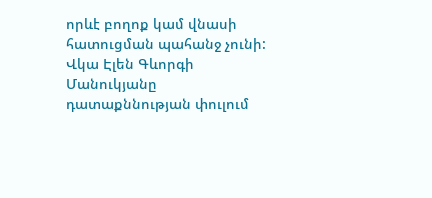որևէ բողոք կամ վնասի հատուցման պահանջ չունի:
Վկա Էլեն Գևորգի Մանուկյանը դատաքննության փուլում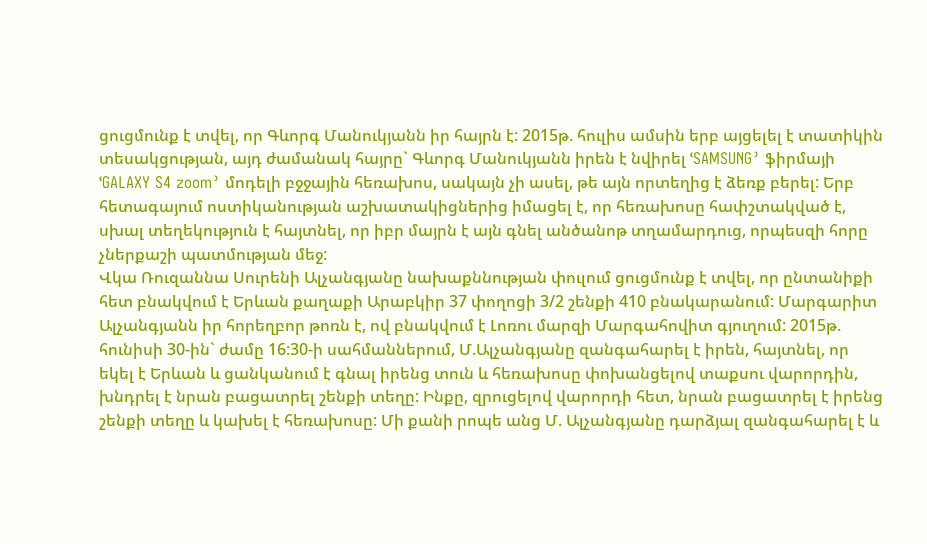ցուցմունք է տվել, որ Գևորգ Մանուկյանն իր հայրն է: 2015թ. հուլիս ամսին երբ այցելել է տատիկին տեսակցության, այդ ժամանակ հայրը` Գևորգ Մանուկյանն իրեն է նվիրել ՙSAMSUNG՚ ֆիրմայի ՙGALAXY S4 zoom՚ մոդելի բջջային հեռախոս, սակայն չի ասել, թե այն որտեղից է ձեռք բերել: Երբ հետագայում ոստիկանության աշխատակիցներից իմացել է, որ հեռախոսը հափշտակված է, սխալ տեղեկություն է հայտնել, որ իբր մայրն է այն գնել անծանոթ տղամարդուց, որպեսզի հորը չներքաշի պատմության մեջ:
Վկա Ռուզաննա Սուրենի Ալչանգյանը նախաքննության փուլում ցուցմունք է տվել, որ ընտանիքի հետ բնակվում է Երևան քաղաքի Արաբկիր 37 փողոցի 3/2 շենքի 410 բնակարանում: Մարգարիտ Ալչանգյանն իր հորեղբոր թոռն է, ով բնակվում է Լոռու մարզի Մարգահովիտ գյուղում: 2015թ. հունիսի 30-ին` ժամը 16:30-ի սահմաններում, Մ.Ալչանգյանը զանգահարել է իրեն, հայտնել, որ եկել է Երևան և ցանկանում է գնալ իրենց տուն և հեռախոսը փոխանցելով տաքսու վարորդին, խնդրել է նրան բացատրել շենքի տեղը: Ինքը, զրուցելով վարորդի հետ, նրան բացատրել է իրենց շենքի տեղը և կախել է հեռախոսը: Մի քանի րոպե անց Մ. Ալչանգյանը դարձյալ զանգահարել է և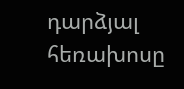դարձյալ հեռախոսը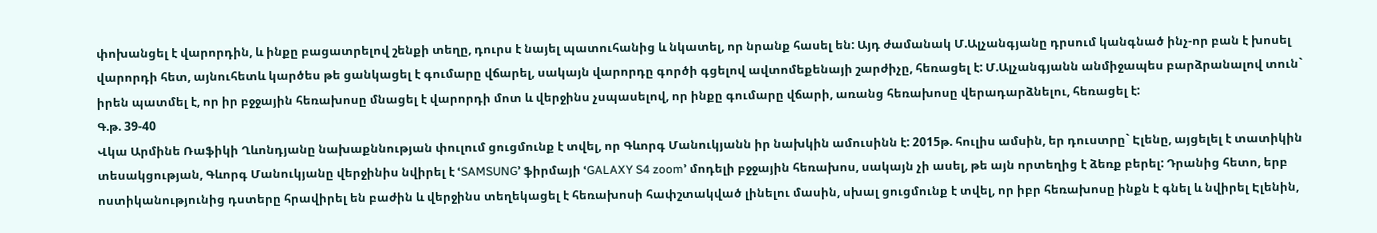փոխանցել է վարորդին, և ինքը բացատրելով շենքի տեղը, դուրս է նայել պատուհանից և նկատել, որ նրանք հասել են: Այդ ժամանակ Մ.Ալչանգյանը դրսում կանգնած ինչ-որ բան է խոսել վարորդի հետ, այնուհետև կարծես թե ցանկացել է գումարը վճարել, սակայն վարորդը գործի գցելով ավտոմեքենայի շարժիչը, հեռացել է: Մ.Ալչանգյանն անմիջապես բարձրանալով տուն` իրեն պատմել է, որ իր բջջային հեռախոսը մնացել է վարորդի մոտ և վերջինս չսպասելով, որ ինքը գումարը վճարի, առանց հեռախոսը վերադարձնելու, հեռացել է:
Գ.թ. 39-40
Վկա Արմինե Ռաֆիկի Ղևոնդյանը նախաքննության փուլում ցուցմունք է տվել, որ Գևորգ Մանուկյանն իր նախկին ամուսինն է: 2015թ. հուլիս ամսին, եր դուստրը` Էլենը, այցելել է տատիկին տեսակցության, Գևորգ Մանուկյանը վերջինիս նվիրել է ՙSAMSUNG՚ ֆիրմայի ՙGALAXY S4 zoom՚ մոդելի բջջային հեռախոս, սակայն չի ասել, թե այն որտեղից է ձեռք բերել: Դրանից հետո, երբ ոստիկանությունից դստերը հրավիրել են բաժին և վերջինս տեղեկացել է հեռախոսի հափշտակված լինելու մասին, սխալ ցուցմունք է տվել, որ իբր հեռախոսը ինքն է գնել և նվիրել Էլենին,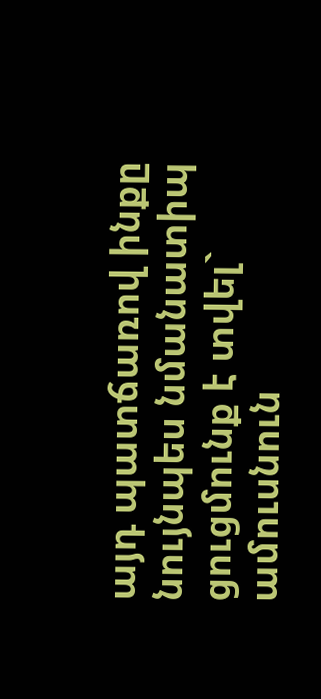այդ պատճառով ինքը նույնպես նմանատիպ ցուցմունք է տվել` ամուսնուն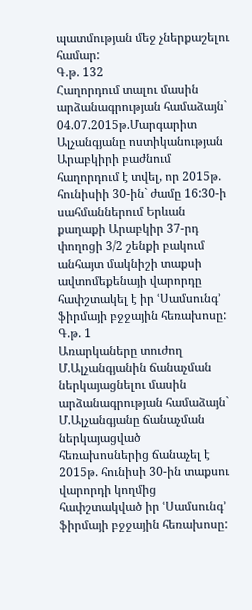պատմության մեջ չներքաշելու համար:
Գ.թ. 132
Հաղորդում տալու մասին արձանագրության համաձայն` 04.07.2015թ.Մարգարիտ Ալչանգյանը ոստիկանության Արաբկիրի բաժնում հաղորդում է տվել, որ 2015թ. հունիսիի 30-ին` ժամը 16:30-ի սահմաններում Երևան քաղաքի Արաբկիր 37-րդ փողոցի 3/2 շենքի բակում անհայտ մակնիշի տաքսի ավտոմեքենայի վարորդը հափշտակել է իր ՙՍամսունգ՚ ֆիրմայի բջջային հեռախոսը:
Գ.թ. 1
Առարկաները տուժող Մ.Ալչանգյանին ճանաչման ներկայացնելու մասին արձանագրության համաձայն` Մ.Ալչանգյանը ճանաչման ներկայացված հեռախոսներից ճանաչել է 2015թ. հունիսի 30-ին տաքսու վարորդի կողմից հափշտակված իր ՙՍամսունգ՚ ֆիրմայի բջջային հեռախոսը: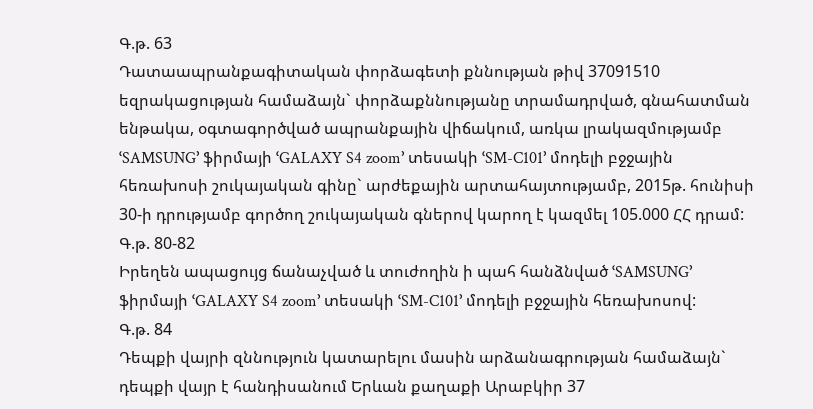Գ.թ. 63
Դատաապրանքագիտական փորձագետի քննության թիվ 37091510 եզրակացության համաձայն` փորձաքննությանը տրամադրված, գնահատման ենթակա, օգտագործված ապրանքային վիճակում, առկա լրակազմությամբ ՙSAMSUNG՚ ֆիրմայի ՙGALAXY S4 zoom՚ տեսակի ՙSM-C101՚ մոդելի բջջային հեռախոսի շուկայական գինը` արժեքային արտահայտությամբ, 2015թ. հունիսի 30-ի դրությամբ գործող շուկայական գներով կարող է կազմել 105.000 ՀՀ դրամ:
Գ.թ. 80-82
Իրեղեն ապացույց ճանաչված և տուժողին ի պահ հանձնված ՙSAMSUNG՚ ֆիրմայի ՙGALAXY S4 zoom՚ տեսակի ՙSM-C101՚ մոդելի բջջային հեռախոսով:
Գ.թ. 84
Դեպքի վայրի զննություն կատարելու մասին արձանագրության համաձայն` դեպքի վայր է հանդիսանում Երևան քաղաքի Արաբկիր 37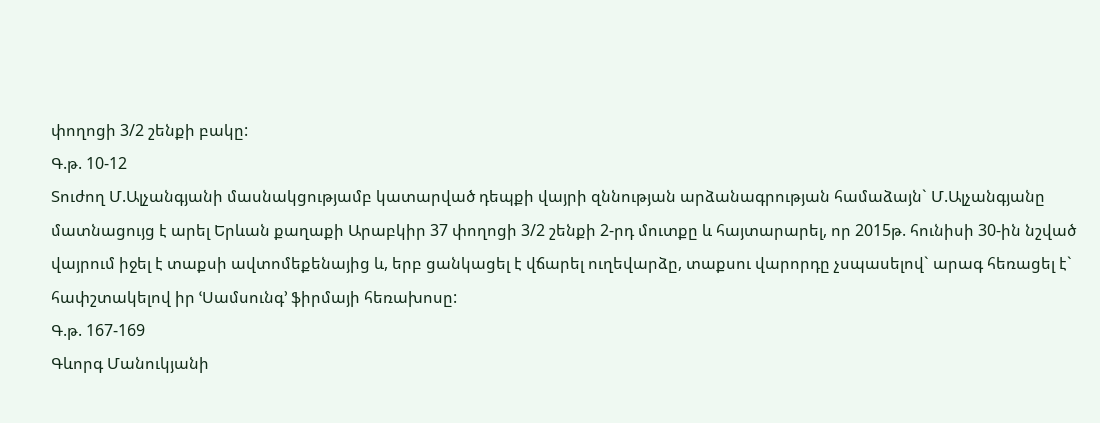փողոցի 3/2 շենքի բակը:
Գ.թ. 10-12
Տուժող Մ.Ալչանգյանի մասնակցությամբ կատարված դեպքի վայրի զննության արձանագրության համաձայն` Մ.Ալչանգյանը մատնացույց է արել Երևան քաղաքի Արաբկիր 37 փողոցի 3/2 շենքի 2-րդ մուտքը և հայտարարել, որ 2015թ. հունիսի 30-ին նշված վայրում իջել է տաքսի ավտոմեքենայից և, երբ ցանկացել է վճարել ուղեվարձը, տաքսու վարորդը չսպասելով` արագ հեռացել է` հափշտակելով իր ՙՍամսունգ՚ ֆիրմայի հեռախոսը:
Գ.թ. 167-169
Գևորգ Մանուկյանի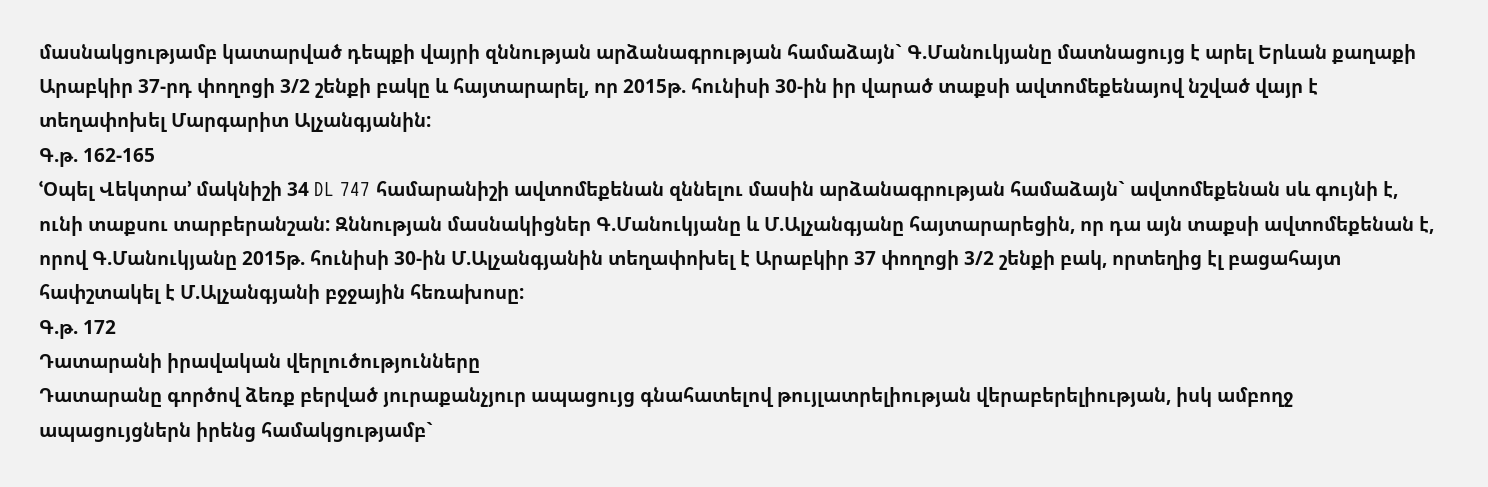մասնակցությամբ կատարված դեպքի վայրի զննության արձանագրության համաձայն` Գ.Մանուկյանը մատնացույց է արել Երևան քաղաքի Արաբկիր 37-րդ փողոցի 3/2 շենքի բակը և հայտարարել, որ 2015թ. հունիսի 30-ին իր վարած տաքսի ավտոմեքենայով նշված վայր է տեղափոխել Մարգարիտ Ալչանգյանին:
Գ.թ. 162-165
ՙՕպել Վեկտրա՚ մակնիշի 34 DL 747 համարանիշի ավտոմեքենան զննելու մասին արձանագրության համաձայն` ավտոմեքենան սև գույնի է, ունի տաքսու տարբերանշան: Զննության մասնակիցներ Գ.Մանուկյանը և Մ.Ալչանգյանը հայտարարեցին, որ դա այն տաքսի ավտոմեքենան է, որով Գ.Մանուկյանը 2015թ. հունիսի 30-ին Մ.Ալչանգյանին տեղափոխել է Արաբկիր 37 փողոցի 3/2 շենքի բակ, որտեղից էլ բացահայտ հափշտակել է Մ.Ալչանգյանի բջջային հեռախոսը:
Գ.թ. 172
Դատարանի իրավական վերլուծությունները
Դատարանը գործով ձեռք բերված յուրաքանչյուր ապացույց գնահատելով թույլատրելիության վերաբերելիության, իսկ ամբողջ ապացույցներն իրենց համակցությամբ`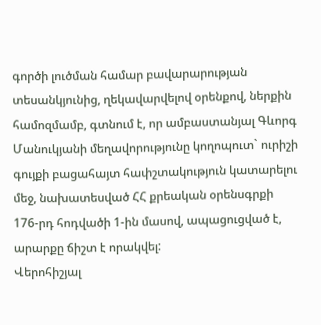գործի լուծման համար բավարարության տեսանկյունից, ղեկավարվելով օրենքով, ներքին համոզմամբ, գտնում է, որ ամբաստանյալ Գևորգ Մանուկյանի մեղավորությունը կողոպուտ` ուրիշի գույքի բացահայտ հափշտակություն կատարելու մեջ, նախատեսված ՀՀ քրեական օրենսգրքի 176-րդ հոդվածի 1-ին մասով, ապացուցված է, արարքը ճիշտ է որակվել:
Վերոհիշյալ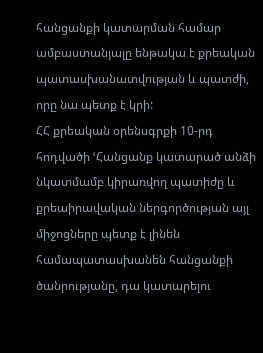հանցանքի կատարման համար ամբաստանյալը ենթակա է քրեական պատասխանատվության և պատժի, որը նա պետք է կրի:
ՀՀ քրեական օրենսգրքի 10-րդ հոդվածի ՙՀանցանք կատարած անձի նկատմամբ կիրառվող պատիժը և քրեաիրավական ներգործության այլ միջոցները պետք է լինեն համապատասխանեն հանցանքի ծանրությանը, դա կատարելու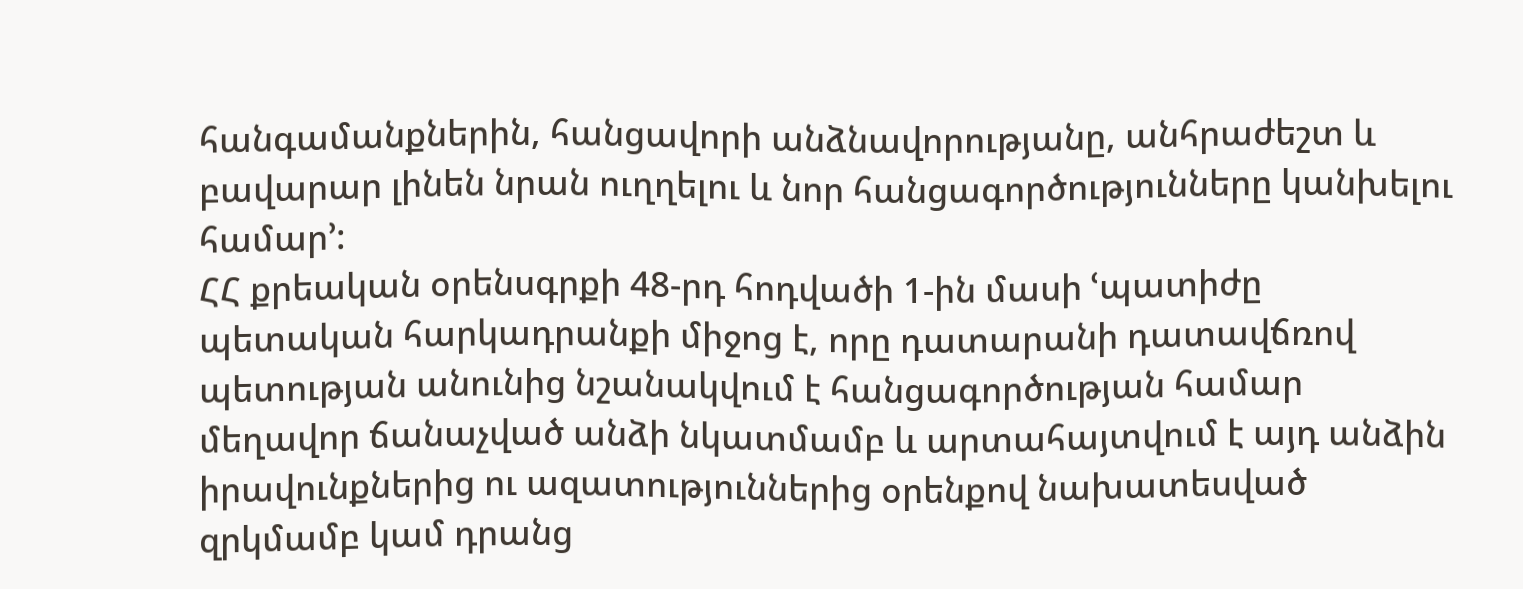հանգամանքներին, հանցավորի անձնավորությանը, անհրաժեշտ և բավարար լինեն նրան ուղղելու և նոր հանցագործությունները կանխելու համար՚:
ՀՀ քրեական օրենսգրքի 48-րդ հոդվածի 1-ին մասի ՙպատիժը պետական հարկադրանքի միջոց է, որը դատարանի դատավճռով պետության անունից նշանակվում է հանցագործության համար մեղավոր ճանաչված անձի նկատմամբ և արտահայտվում է այդ անձին իրավունքներից ու ազատություններից օրենքով նախատեսված զրկմամբ կամ դրանց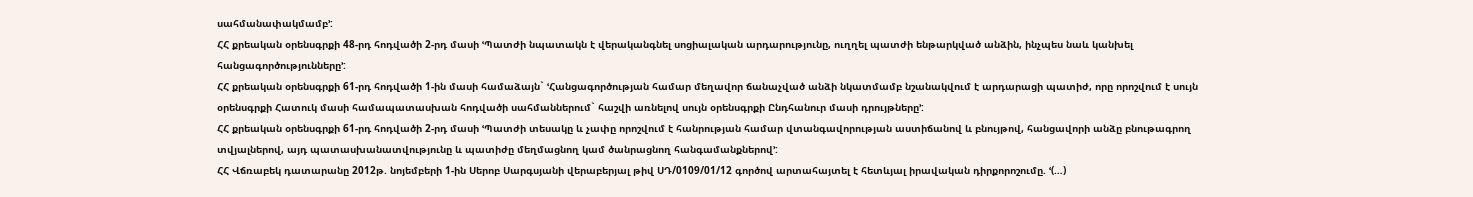սահմանափակմամբ՚:
ՀՀ քրեական օրենսգրքի 48-րդ հոդվածի 2-րդ մասի ՙՊատժի նպատակն է վերականգնել սոցիալական արդարությունը, ուղղել պատժի ենթարկված անձին, ինչպես նաև կանխել հանցագործությունները՚:
ՀՀ քրեական օրենսգրքի 61-րդ հոդվածի 1-ին մասի համաձայն` ՙՀանցագործության համար մեղավոր ճանաչված անձի նկատմամբ նշանակվում է արդարացի պատիժ, որը որոշվում է սույն օրենսգրքի Հատուկ մասի համապատասխան հոդվածի սահմաններում` հաշվի առնելով սույն օրենսգրքի Ընդհանուր մասի դրույթները՚:
ՀՀ քրեական օրենսգրքի 61-րդ հոդվածի 2-րդ մասի ՙՊատժի տեսակը և չափը որոշվում է հանրության համար վտանգավորության աստիճանով և բնույթով, հանցավորի անձը բնութագրող տվյալներով, այդ պատասխանատվությունը և պատիժը մեղմացնող կամ ծանրացնող հանգամանքներով՚:
ՀՀ Վճռաբեկ դատարանը 2012թ. նոյեմբերի 1-ին Սերոբ Սարգսյանի վերաբերյալ թիվ ՍԴ/0109/01/12 գործով արտահայտել է հետևյալ իրավական դիրքորոշումը. ՙ(…)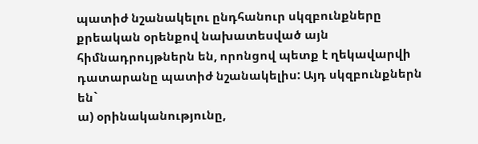պատիժ նշանակելու ընդհանուր սկզբունքները քրեական օրենքով նախատեսված այն հիմնադրույթներն են, որոնցով պետք է ղեկավարվի դատարանը պատիժ նշանակելիս: Այդ սկզբունքներն են`
ա) օրինականությունը,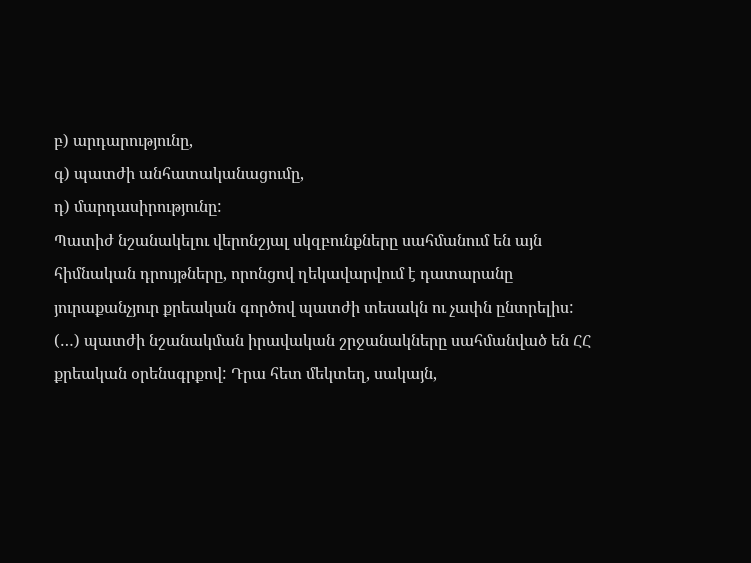բ) արդարությունը,
գ) պատժի անհատականացումը,
դ) մարդասիրությունը:
Պատիժ նշանակելու վերոնշյալ սկզբունքները սահմանում են այն հիմնական դրույթները, որոնցով ղեկավարվում է դատարանը յուրաքանչյուր քրեական գործով պատժի տեսակն ու չափն ընտրելիս:
(…) պատժի նշանակման իրավական շրջանակները սահմանված են ՀՀ քրեական օրենսգրքով: Դրա հետ մեկտեղ, սակայն,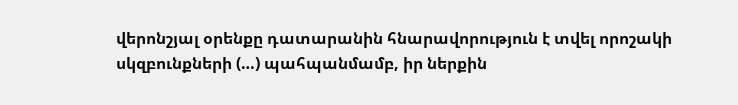վերոնշյալ օրենքը դատարանին հնարավորություն է տվել որոշակի սկզբունքների (…) պահպանմամբ, իր ներքին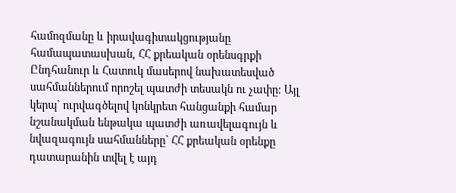համոզմանը և իրավագիտակցությանը համապատասխան, ՀՀ քրեական օրենսգրքի Ընդհանուր և Հատուկ մասերով նախատեսված սահմաններում որոշել պատժի տեսակն ու չափը: Այլ կերպ` ուրվագծելով կոնկրետ հանցանքի համար նշանակման ենթակա պատժի առավելագույն և նվազագույն սահմանները` ՀՀ քրեական օրենքը դատարանին տվել է այդ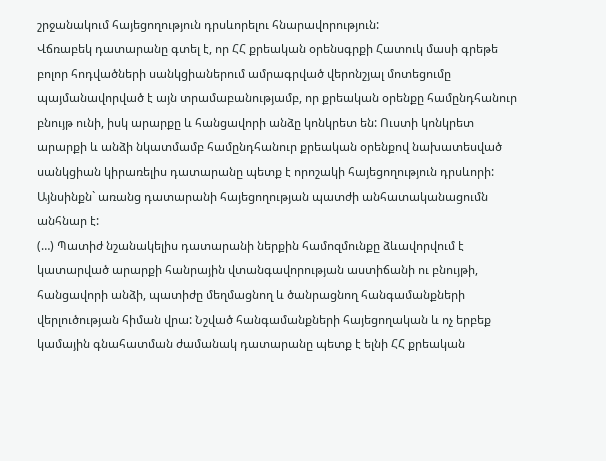շրջանակում հայեցողություն դրսևորելու հնարավորություն:
Վճռաբեկ դատարանը գտել է, որ ՀՀ քրեական օրենսգրքի Հատուկ մասի գրեթե բոլոր հոդվածների սանկցիաներում ամրագրված վերոնշյալ մոտեցումը պայմանավորված է այն տրամաբանությամբ, որ քրեական օրենքը համընդհանուր բնույթ ունի, իսկ արարքը և հանցավորի անձը կոնկրետ են: Ուստի կոնկրետ արարքի և անձի նկատմամբ համընդհանուր քրեական օրենքով նախատեսված սանկցիան կիրառելիս դատարանը պետք է որոշակի հայեցողություն դրսևորի:
Այնսինքն` առանց դատարանի հայեցողության պատժի անհատականացումն անհնար է:
(…) Պատիժ նշանակելիս դատարանի ներքին համոզմունքը ձևավորվում է կատարված արարքի հանրային վտանգավորության աստիճանի ու բնույթի, հանցավորի անձի, պատիժը մեղմացնող և ծանրացնող հանգամանքների վերլուծության հիման վրա: Նշված հանգամանքների հայեցողական և ոչ երբեք կամային գնահատման ժամանակ դատարանը պետք է ելնի ՀՀ քրեական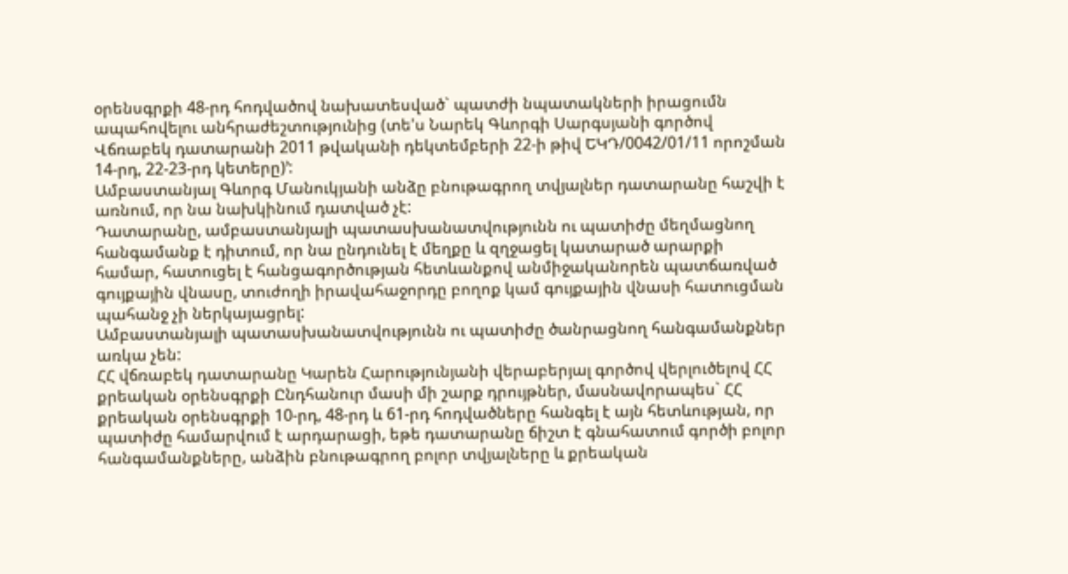օրենսգրքի 48-րդ հոդվածով նախատեսված` պատժի նպատակների իրացումն ապահովելու անհրաժեշտությունից (տե'ս Նարեկ Գևորգի Սարգսյանի գործով Վճռաբեկ դատարանի 2011 թվականի դեկտեմբերի 22-ի թիվ ԵԿԴ/0042/01/11 որոշման 14-րդ, 22-23-րդ կետերը)՚:
Ամբաստանյալ Գևորգ Մանուկյանի անձը բնութագրող տվյալներ դատարանը հաշվի է առնում, որ նա նախկինում դատված չէ:
Դատարանը, ամբաստանյալի պատասխանատվությունն ու պատիժը մեղմացնող հանգամանք է դիտում, որ նա ընդունել է մեղքը և զղջացել կատարած արարքի համար, հատուցել է հանցագործության հետևանքով անմիջականորեն պատճառված գույքային վնասը, տուժողի իրավահաջորդը բողոք կամ գույքային վնասի հատուցման պահանջ չի ներկայացրել:
Ամբաստանյալի պատասխանատվությունն ու պատիժը ծանրացնող հանգամանքներ առկա չեն:
ՀՀ վճռաբեկ դատարանը Կարեն Հարությունյանի վերաբերյալ գործով վերլուծելով ՀՀ քրեական օրենսգրքի Ընդհանուր մասի մի շարք դրույթներ, մասնավորապես` ՀՀ քրեական օրենսգրքի 10-րդ, 48-րդ և 61-րդ հոդվածները հանգել է այն հետևության, որ պատիժը համարվում է արդարացի, եթե դատարանը ճիշտ է գնահատում գործի բոլոր հանգամանքները, անձին բնութագրող բոլոր տվյալները և քրեական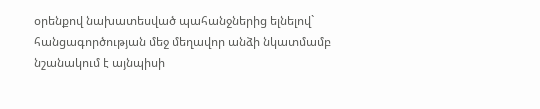օրենքով նախատեսված պահանջներից ելնելով` հանցագործության մեջ մեղավոր անձի նկատմամբ նշանակում է այնպիսի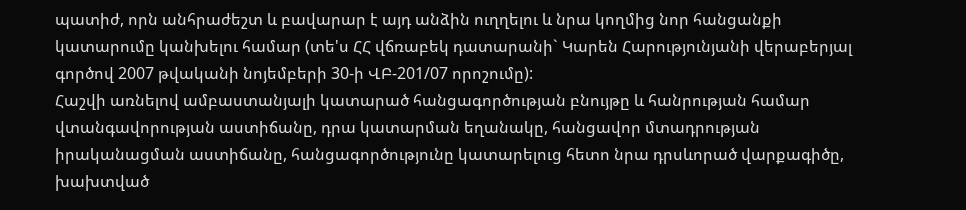պատիժ, որն անհրաժեշտ և բավարար է այդ անձին ուղղելու և նրա կողմից նոր հանցանքի կատարումը կանխելու համար (տե'ս ՀՀ վճռաբեկ դատարանի` Կարեն Հարությունյանի վերաբերյալ գործով 2007 թվականի նոյեմբերի 30-ի ՎԲ-201/07 որոշումը):
Հաշվի առնելով ամբաստանյալի կատարած հանցագործության բնույթը և հանրության համար վտանգավորության աստիճանը, դրա կատարման եղանակը, հանցավոր մտադրության իրականացման աստիճանը, հանցագործությունը կատարելուց հետո նրա դրսևորած վարքագիծը, խախտված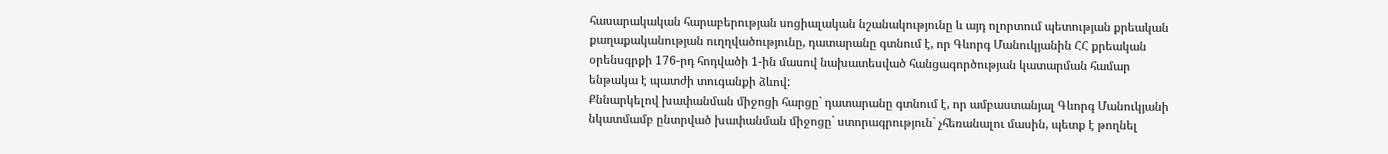հասարակական հարաբերության սոցիալական նշանակությունը և այդ ոլորտում պետության քրեական քաղաքականության ուղղվածությունը, դատարանը գտնում է, որ Գևորգ Մանուկյանին ՀՀ քրեական օրենսգրքի 176-րդ հոդվածի 1-ին մասով նախատեսված հանցագործության կատարման համար ենթակա է պատժի տուգանքի ձևով:
Քննարկելով խափանման միջոցի հարցը` դատարանը գտնում է, որ ամբաստանյալ Գևորգ Մանուկյանի նկատմամբ ընտրված խափանման միջոցը` ստորագրություն` չհեռանալու մասին, պետք է թողնել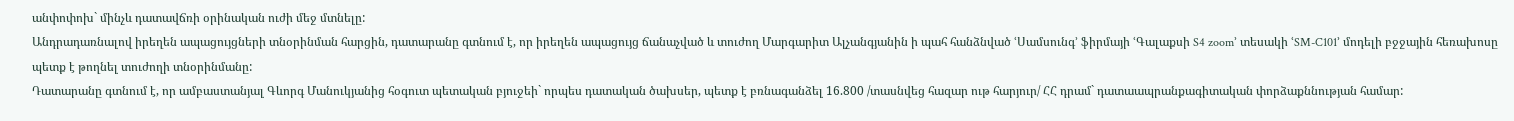անփոփոխ` մինչև դատավճռի օրինական ուժի մեջ մտնելը:
Անդրադառնալով իրեղեն ապացույցների տնօրինման հարցին, դատարանը գտնում է, որ իրեղեն ապացույց ճանաչված և տուժող Մարգարիտ Ալչանգյանին ի պահ հանձնված ՙՍամսունգ՚ ֆիրմայի ՙԳալաքսի S4 zoom՚ տեսակի ՙSM-C101՚ մոդելի բջջային հեռախոսը պետք է թողնել տուժողի տնօրինմանը:
Դատարանը գտնում է, որ ամբաստանյալ Գևորգ Մանուկյանից հօգուտ պետական բյուջեի` որպես դատական ծախսեր, պետք է բռնագանձել 16.800 /տասնվեց հազար ութ հարյուր/ ՀՀ դրամ` դատաապրանքագիտական փորձաքննության համար: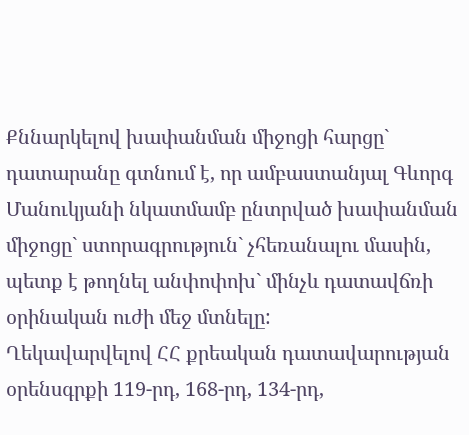Քննարկելով խափանման միջոցի հարցը` դատարանը գտնում է, որ ամբաստանյալ Գևորգ Մանուկյանի նկատմամբ ընտրված խափանման միջոցը` ստորագրություն` չհեռանալու մասին, պետք է թողնել անփոփոխ` մինչև դատավճռի օրինական ուժի մեջ մտնելը:
Ղեկավարվելով ՀՀ քրեական դատավարության օրենսգրքի 119-րդ, 168-րդ, 134-րդ,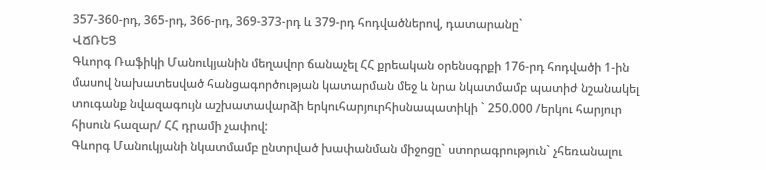357-360-րդ, 365-րդ, 366-րդ, 369-373-րդ և 379-րդ հոդվածներով, դատարանը`
ՎՃՌԵՑ
Գևորգ Ռաֆիկի Մանուկյանին մեղավոր ճանաչել ՀՀ քրեական օրենսգրքի 176-րդ հոդվածի 1-ին մասով նախատեսված հանցագործության կատարման մեջ և նրա նկատմամբ պատիժ նշանակել տուգանք նվազագույն աշխատավարձի երկուհարյուրհիսնապատիկի ` 250.000 /երկու հարյուր հիսուն հազար/ ՀՀ դրամի չափով:
Գևորգ Մանուկյանի նկատմամբ ընտրված խափանման միջոցը` ստորագրություն` չհեռանալու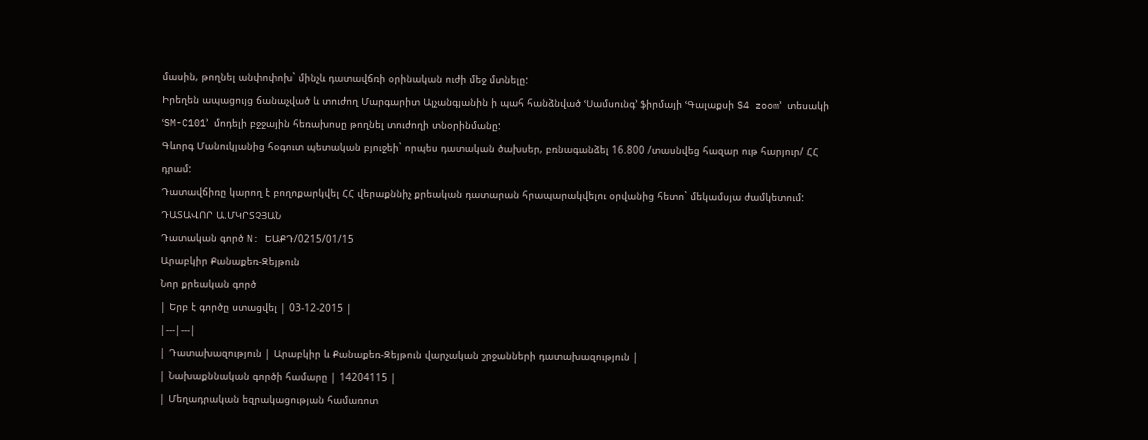մասին, թողնել անփոփոխ` մինչև դատավճռի օրինական ուժի մեջ մտնելը:
Իրեղեն ապացույց ճանաչված և տուժող Մարգարիտ Ալչանգյանին ի պահ հանձնված ՙՍամսունգ՚ ֆիրմայի ՙԳալաքսի S4 zoom՚ տեսակի ՙSM-C101՚ մոդելի բջջային հեռախոսը թողնել տուժողի տնօրինմանը:
Գևորգ Մանուկյանից հօգուտ պետական բյուջեի` որպես դատական ծախսեր, բռնագանձել 16.800 /տասնվեց հազար ութ հարյուր/ ՀՀ դրամ:
Դատավճիռը կարող է բողոքարկվել ՀՀ վերաքննիչ քրեական դատարան հրապարակվելու օրվանից հետո` մեկամսյա ժամկետում:
ԴԱՏԱՎՈՐ Ա.ՄԿՐՏՉՅԱՆ
Դատական գործ N: ԵԱՔԴ/0215/01/15
Արաբկիր Քանաքեռ-Զեյթուն
Նոր քրեական գործ
| Երբ է գործը ստացվել | 03-12-2015 |
|---|---|
| Դատախազություն | Արաբկիր և Քանաքեռ-Զեյթուն վարչական շրջանների դատախազություն |
| Նախաքննական գործի համարը | 14204115 |
| Մեղադրական եզրակացության համառոտ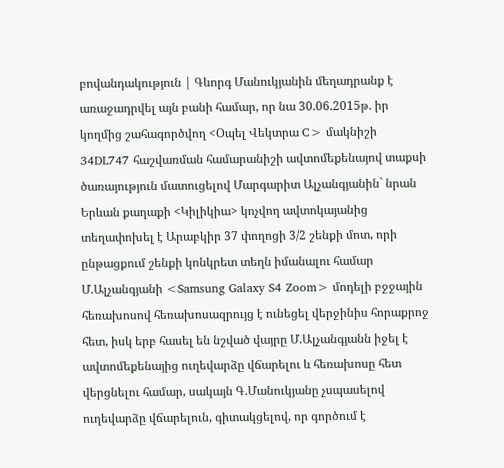բովանդակություն | Գևորգ Մանուկյանին մեղադրանք է առաջադրվել այն բանի համար, որ նա 30.06.2015թ. իր կողմից շահագործվող <Օպել Վեկտրա C> մակնիշի 34DL747 հաշվառման համարանիշի ավտոմեքենայով տաքսի ծառայություն մատուցելով Մարգարիտ Ալչանգյանին` նրան Երևան քաղաքի <Կիլիկիա> կոչվող ավտոկայանից տեղափոխել է Արաբկիր 37 փողոցի 3/2 շենքի մոտ, որի ընթացքում շենքի կոնկրետ տեղն իմանալու համար Մ.Ալչանգյանի <Samsung Galaxy S4 Zoom> մոդելի բջջային հեռախոսով հեռախոսազրույց է ունեցել վերջինիս հորաքրոջ հետ, իսկ երբ հասել են նշված վայրը Մ.Ալչանգյանն իջել է ավտոմեքենայից ուղեվարձը վճարելու և հեռախոսը հետ վերցնելու համար, սակայն Գ.Մանուկյանը չսպասելով ուղեվարձը վճարելուն, գիտակցելով, որ գործում է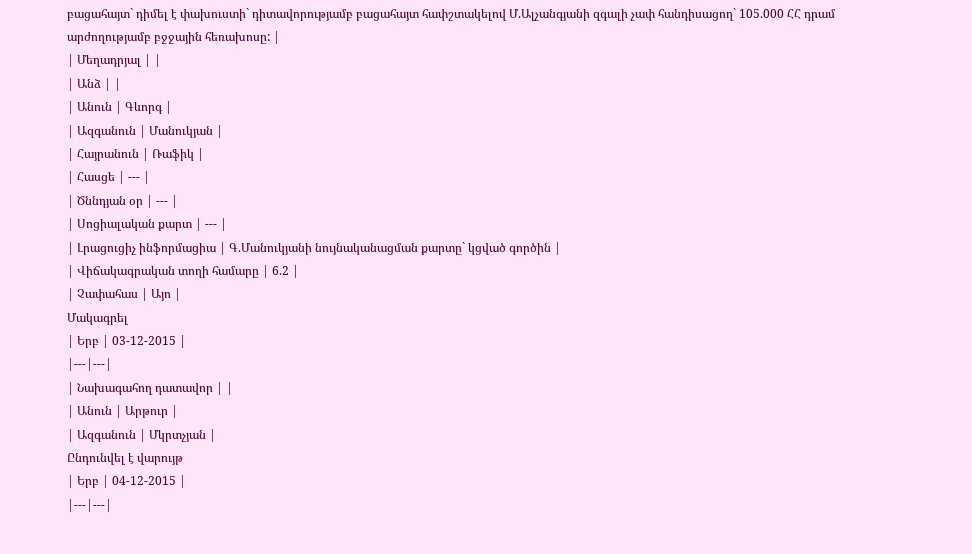բացահայտ` դիմել է փախուստի` դիտավորությամբ բացահայտ հափշտակելով Մ.Ալչանգյանի զգալի չափ հանդիսացող` 105.000 ՀՀ դրամ արժողությամբ բջջային հեռախոսը: |
| Մեղադրյալ | |
| Անձ | |
| Անուն | Գևորգ |
| Ազգանուն | Մանուկյան |
| Հայրանուն | Ռաֆիկ |
| Հասցե | --- |
| Ծննդյան օր | --- |
| Սոցիալական քարտ | --- |
| Լրացուցիչ ինֆորմացիա | Գ.Մանուկյանի նույնականացման քարտը` կցված գործին |
| Վիճակագրական տողի համարը | 6.2 |
| Չափահաս | Այո |
Մակագրել
| Երբ | 03-12-2015 |
|---|---|
| Նախագահող դատավոր | |
| Անուն | Արթուր |
| Ազգանուն | Մկրտչյան |
Ընդունվել է վարույթ
| Երբ | 04-12-2015 |
|---|---|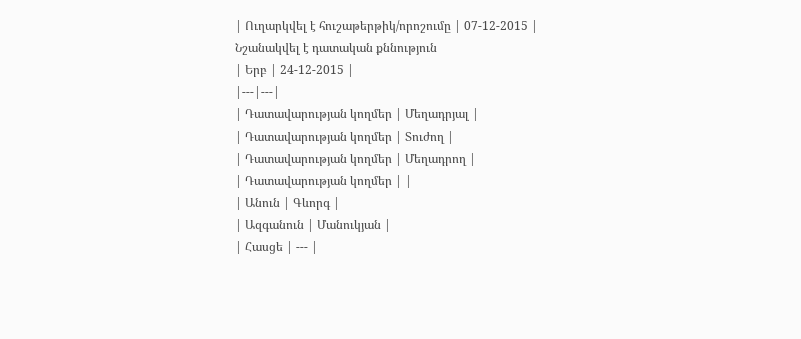| Ուղարկվել է հուշաթերթիկ/որոշումը | 07-12-2015 |
Նշանակվել է դատական քննություն
| Երբ | 24-12-2015 |
|---|---|
| Դատավարության կողմեր | Մեղադրյալ |
| Դատավարության կողմեր | Տուժող |
| Դատավարության կողմեր | Մեղադրող |
| Դատավարության կողմեր | |
| Անուն | Գևորգ |
| Ազգանուն | Մանուկյան |
| Հասցե | --- |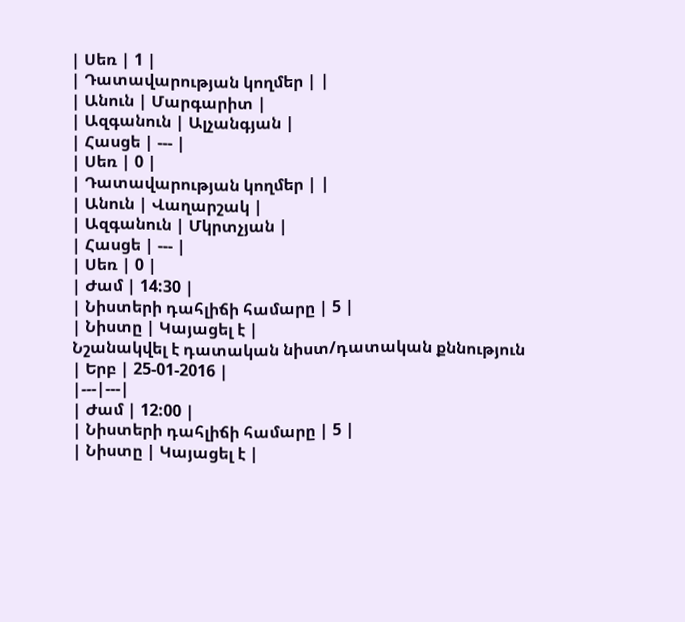| Սեռ | 1 |
| Դատավարության կողմեր | |
| Անուն | Մարգարիտ |
| Ազգանուն | Ալչանգյան |
| Հասցե | --- |
| Սեռ | 0 |
| Դատավարության կողմեր | |
| Անուն | Վաղարշակ |
| Ազգանուն | Մկրտչյան |
| Հասցե | --- |
| Սեռ | 0 |
| Ժամ | 14:30 |
| Նիստերի դահլիճի համարը | 5 |
| Նիստը | Կայացել է |
Նշանակվել է դատական նիստ/դատական քննություն
| Երբ | 25-01-2016 |
|---|---|
| Ժամ | 12:00 |
| Նիստերի դահլիճի համարը | 5 |
| Նիստը | Կայացել է |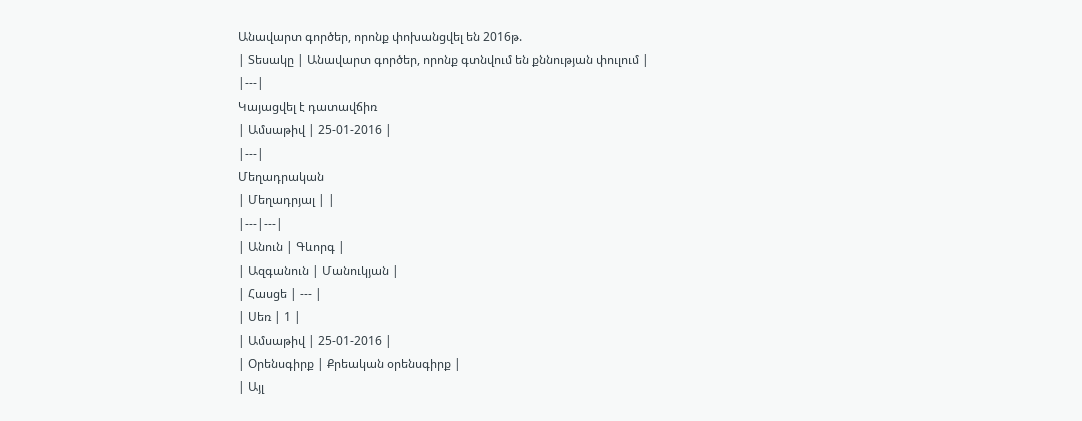Անավարտ գործեր, որոնք փոխանցվել են 2016թ.
| Տեսակը | Անավարտ գործեր, որոնք գտնվում են քննության փուլում |
|---|
Կայացվել է դատավճիռ
| Ամսաթիվ | 25-01-2016 |
|---|
Մեղադրական
| Մեղադրյալ | |
|---|---|
| Անուն | Գևորգ |
| Ազգանուն | Մանուկյան |
| Հասցե | --- |
| Սեռ | 1 |
| Ամսաթիվ | 25-01-2016 |
| Օրենսգիրք | Քրեական օրենսգիրք |
| Այլ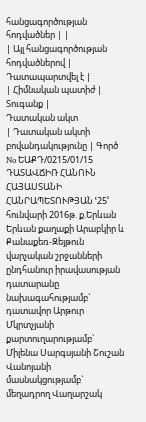հանցագործության հոդվածներ | |
| Այլ հանցագործության հոդվածներով | Դատապարտվել է |
| Հիմնական պատիժ | Տուգանք |
Դատական ակտ
| Դատական ակտի բովանդակությունը | Գործ No ԵԱՔԴ/0215/01/15 ԴԱՏԱՎՃԻՌ ՀԱՆՈՒՆ ՀԱՅԱՍՏԱՆԻ ՀԱՆՐԱՊԵՏՈՒԹՅԱՆ ՙ25՚ հունվարի 2016թ. ք.Երևան Երևան քաղաքի Արաբկիր և Քանաքեռ-Զեյթուն վարչական շրջանների ընդհանուր իրավասության դատարանը նախագահությամբ` դատավոր Արթուր Մկրտչյանի քարտուղարությամբ` Միլենա Սարգսյանի Շուշան Վանոյանի մասնակցությամբ` մեղադրող Վաղարշակ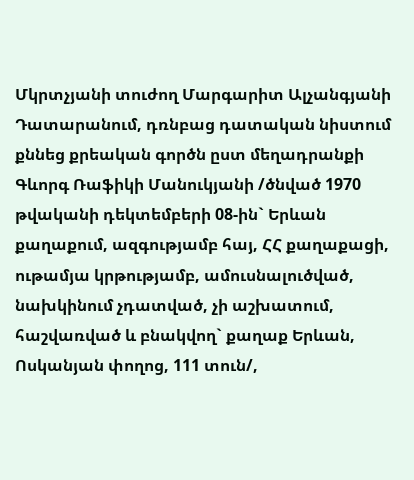Մկրտչյանի տուժող Մարգարիտ Ալչանգյանի Դատարանում, դռնբաց դատական նիստում քննեց քրեական գործն ըստ մեղադրանքի Գևորգ Ռաֆիկի Մանուկյանի /ծնված 1970 թվականի դեկտեմբերի 08-ին` Երևան քաղաքում, ազգությամբ հայ, ՀՀ քաղաքացի, ութամյա կրթությամբ, ամուսնալուծված, նախկինում չդատված, չի աշխատում, հաշվառված և բնակվող` քաղաք Երևան, Ոսկանյան փողոց, 111 տուն/,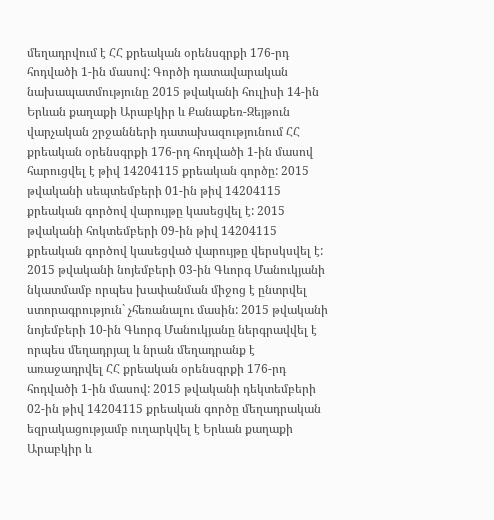մեղադրվում է ՀՀ քրեական օրենսգրքի 176-րդ հոդվածի 1-ին մասով: Գործի դատավարական նախապատմությունը 2015 թվականի հուլիսի 14-ին Երևան քաղաքի Արաբկիր և Քանաքեռ-Զեյթուն վարչական շրջանների դատախազությունում ՀՀ քրեական օրենսգրքի 176-րդ հոդվածի 1-ին մասով հարուցվել է թիվ 14204115 քրեական գործը: 2015 թվականի սեպտեմբերի 01-ին թիվ 14204115 քրեական գործով վարույթը կասեցվել է: 2015 թվականի հոկտեմբերի 09-ին թիվ 14204115 քրեական գործով կասեցված վարույթը վերսկսվել է: 2015 թվականի նոյեմբերի 03-ին Գևորգ Մանուկյանի նկատմամբ որպես խափանման միջոց է ընտրվել ստորագրություն` չհեռանալու մասին: 2015 թվականի նոյեմբերի 10-ին Գևորգ Մանուկյանը ներգրավվել է որպես մեղադրյալ և նրան մեղադրանք է առաջադրվել ՀՀ քրեական օրենսգրքի 176-րդ հոդվածի 1-ին մասով: 2015 թվականի դեկտեմբերի 02-ին թիվ 14204115 քրեական գործը մեղադրական եզրակացությամբ ուղարկվել է Երևան քաղաքի Արաբկիր և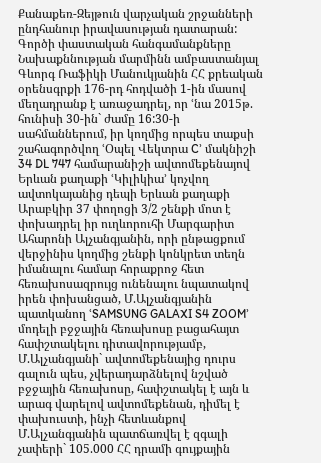Քանաքեռ-Զեյթուն վարչական շրջանների ընդհանուր իրավասության դատարան: Գործի փաստական հանգամանքները Նախաքննության մարմինն ամբաստանյալ Գևորգ Ռաֆիկի Մանուկյանին ՀՀ քրեական օրենսգրքի 176-րդ հոդվածի 1-ին մասով մեղադրանք է առաջադրել, որ ՙնա 2015թ. հունիսի 30-ին` ժամը 16:30-ի սահմաններում, իր կողմից որպես տաքսի շահագործվող ՙՕպել Վեկտրա C՚ մակնիշի 34 DL 747 համարանիշի ավտոմեքենայով Երևան քաղաքի ՙԿիլիկիա՚ կոչվող ավտոկայանից դեպի Երևան քաղաքի Արաբկիր 37 փողոցի 3/2 շենքի մոտ է փոխադրել իր ուղևորուհի Մարգարիտ Ահարոնի Ալչանգյանին, որի ընթացքում վերջինիս կողմից շենքի կոնկրետ տեղն իմանալու համար հորաքրոջ հետ հեռախոսազրույց ունենալու նպատակով իրեն փոխանցած, Մ.Ալչանգյանին պատկանող ՙSAMSUNG GALAXI S4 ZOOM՚ մոդելի բջջային հեռախոսը բացահայտ հափշտակելու դիտավորությամբ, Մ.Ալչանգյանի` ավտոմեքենայից դուրս գալուն պես, չվերադարձնելով նշված բջջային հեռախոսը, հափշտակել է այն և արագ վարելով ավտոմեքենան, դիմել է փախուստի, ինչի հետևանքով Մ.Ալչանգյանին պատճառվել է զգալի չափերի` 105.000 ՀՀ դրամի գույքային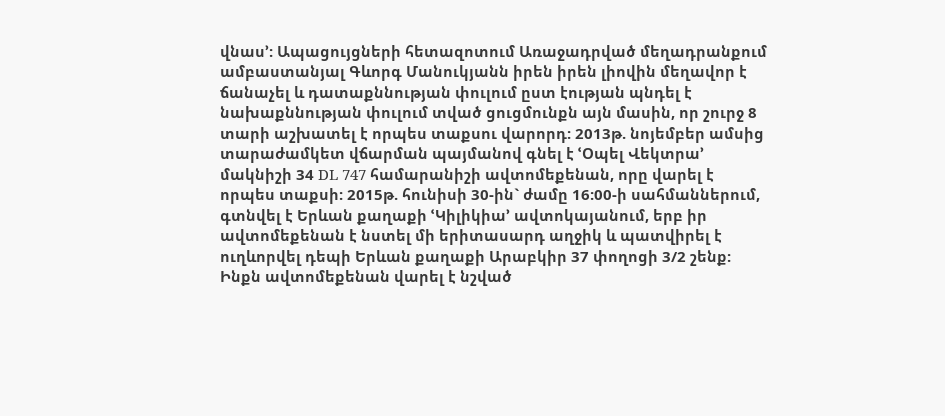վնաս՚: Ապացույցների հետազոտում Առաջադրված մեղադրանքում ամբաստանյալ Գևորգ Մանուկյանն իրեն իրեն լիովին մեղավոր է ճանաչել և դատաքննության փուլում ըստ էության պնդել է նախաքննության փուլում տված ցուցմունքն այն մասին, որ շուրջ 8 տարի աշխատել է որպես տաքսու վարորդ: 2013թ. նոյեմբեր ամսից տարաժամկետ վճարման պայմանով գնել է ՙՕպել Վեկտրա՚ մակնիշի 34 DL 747 համարանիշի ավտոմեքենան, որը վարել է որպես տաքսի: 2015թ. հունիսի 30-ին` ժամը 16:00-ի սահմաններում, գտնվել է Երևան քաղաքի ՙԿիլիկիա՚ ավտոկայանում, երբ իր ավտոմեքենան է նստել մի երիտասարդ աղջիկ և պատվիրել է ուղևորվել դեպի Երևան քաղաքի Արաբկիր 37 փողոցի 3/2 շենք: Ինքն ավտոմեքենան վարել է նշված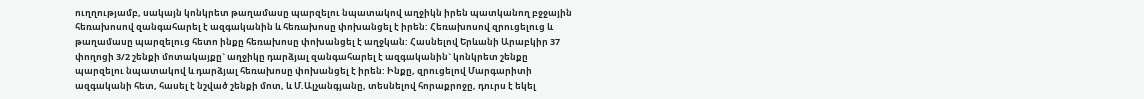ուղղությամբ, սակայն կոնկրետ թաղամասը պարզելու նպատակով աղջիկն իրեն պատկանող բջջային հեռախոսով զանգահարել է ազգականին և հեռախոսը փոխանցել է իրեն: Հեռախոսով զրուցելուց և թաղամասը պարզելուց հետո ինքը հեռախոսը փոխանցել է աղջկան: Հասնելով Երևանի Արաբկիր 37 փողոցի 3/2 շենքի մոտակայքը` աղջիկը դարձյալ զանգահարել է ազգականին` կոնկրետ շենքը պարզելու նպատակով և դարձյալ հեռախոսը փոխանցել է իրեն: Ինքը, զրուցելով Մարգարիտի ազգականի հետ, հասել է նշված շենքի մոտ, և Մ.Ալչանգյանը, տեսնելով հորաքրոջը, դուրս է եկել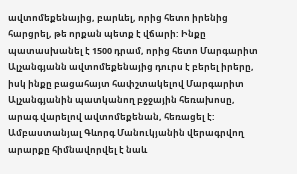ավտոմեքենայից, բարևել, որից հետո իրենից հարցրել, թե որքան պետք է վճարի: Ինքը պատասխանել է 1500 դրամ, որից հետո Մարգարիտ Ալչանգյանն ավտոմեքենայից դուրս է բերել իրերը, իսկ ինքը բացահայտ հափշտակելով Մարգարիտ Ալչանգյանին պատկանող բջջային հեռախոսը, արագ վարելով ավտոմեքենան, հեռացել է: Ամբաստանյալ Գևորգ Մանուկյանին վերագրվող արարքը հիմնավորվել է նաև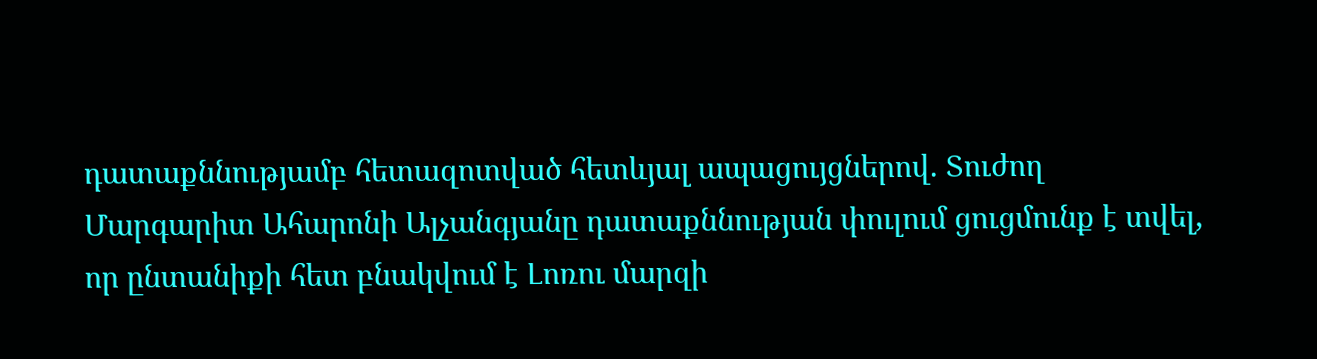դատաքննությամբ հետազոտված հետևյալ ապացույցներով. Տուժող Մարգարիտ Ահարոնի Ալչանգյանը դատաքննության փուլում ցուցմունք է տվել, որ ընտանիքի հետ բնակվում է Լոռու մարզի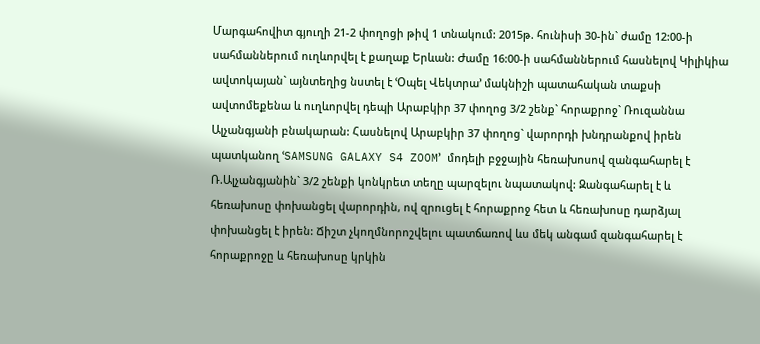Մարգահովիտ գյուղի 21-2 փողոցի թիվ 1 տնակում: 2015թ. հունիսի 30-ին` ժամը 12:00-ի սահմաններում ուղևորվել է քաղաք Երևան: Ժամը 16:00-ի սահմաններում հասնելով Կիլիկիա ավտոկայան` այնտեղից նստել է ՙՕպել Վեկտրա՚ մակնիշի պատահական տաքսի ավտոմեքենա և ուղևորվել դեպի Արաբկիր 37 փողոց 3/2 շենք` հորաքրոջ` Ռուզաննա Ալչանգյանի բնակարան: Հասնելով Արաբկիր 37 փողոց` վարորդի խնդրանքով իրեն պատկանող ՙSAMSUNG GALAXY S4 ZOOM՚ մոդելի բջջային հեռախոսով զանգահարել է Ռ.Ալչանգյանին` 3/2 շենքի կոնկրետ տեղը պարզելու նպատակով: Զանգահարել է և հեռախոսը փոխանցել վարորդին, ով զրուցել է հորաքրոջ հետ և հեռախոսը դարձյալ փոխանցել է իրեն: Ճիշտ չկողմնորոշվելու պատճառով ևս մեկ անգամ զանգահարել է հորաքրոջը և հեռախոսը կրկին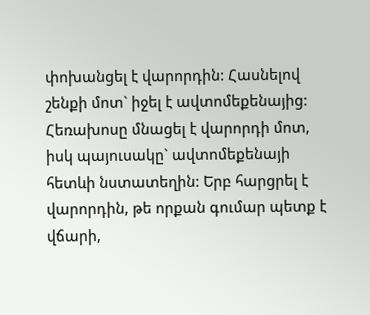փոխանցել է վարորդին: Հասնելով շենքի մոտ` իջել է ավտոմեքենայից: Հեռախոսը մնացել է վարորդի մոտ, իսկ պայուսակը` ավտոմեքենայի հետևի նստատեղին: Երբ հարցրել է վարորդին, թե որքան գումար պետք է վճարի,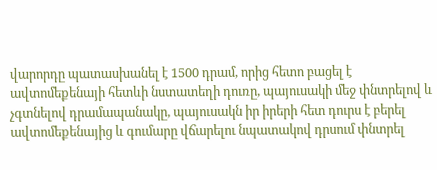վարորդը պատասխանել է 1500 դրամ, որից հետո բացել է ավտոմեքենայի հետևի նստատեղի դուռը, պայուսակի մեջ փնտրելով և չգտնելով դրամապանակը, պայուսակն իր իրերի հետ դուրս է բերել ավտոմեքենայից և գումարը վճարելու նպատակով դրսում փնտրել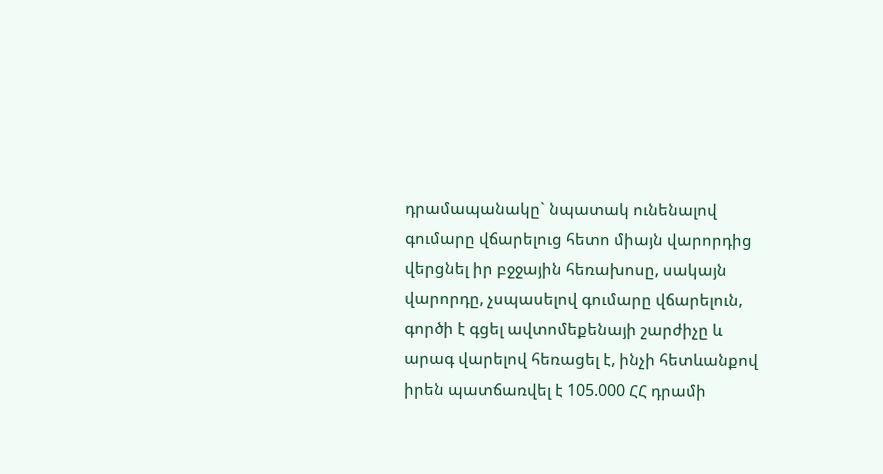դրամապանակը` նպատակ ունենալով գումարը վճարելուց հետո միայն վարորդից վերցնել իր բջջային հեռախոսը, սակայն վարորդը, չսպասելով գումարը վճարելուն, գործի է գցել ավտոմեքենայի շարժիչը և արագ վարելով հեռացել է, ինչի հետևանքով իրեն պատճառվել է 105.000 ՀՀ դրամի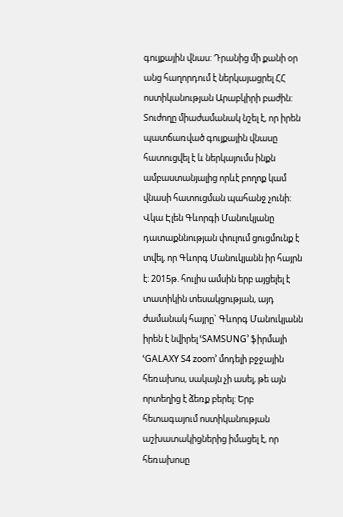գույքային վնաս: Դրանից մի քանի օր անց հաղորդում է ներկայացրել ՀՀ ոստիկանության Արաբկիրի բաժին: Տուժողը միաժամանակ նշել է, որ իրեն պատճառված գույքային վնասը հատուցվել է և ներկայումս ինքն ամբաստանյալից որևէ բողոք կամ վնասի հատուցման պահանջ չունի: Վկա Էլեն Գևորգի Մանուկյանը դատաքննության փուլում ցուցմունք է տվել, որ Գևորգ Մանուկյանն իր հայրն է: 2015թ. հուլիս ամսին երբ այցելել է տատիկին տեսակցության, այդ ժամանակ հայրը` Գևորգ Մանուկյանն իրեն է նվիրել ՙSAMSUNG՚ ֆիրմայի ՙGALAXY S4 zoom՚ մոդելի բջջային հեռախոս, սակայն չի ասել, թե այն որտեղից է ձեռք բերել: Երբ հետագայում ոստիկանության աշխատակիցներից իմացել է, որ հեռախոսը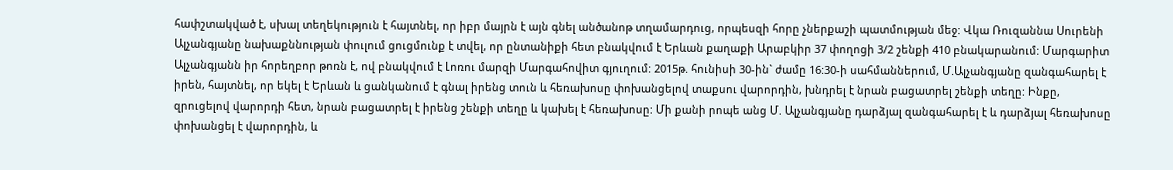հափշտակված է, սխալ տեղեկություն է հայտնել, որ իբր մայրն է այն գնել անծանոթ տղամարդուց, որպեսզի հորը չներքաշի պատմության մեջ: Վկա Ռուզաննա Սուրենի Ալչանգյանը նախաքննության փուլում ցուցմունք է տվել, որ ընտանիքի հետ բնակվում է Երևան քաղաքի Արաբկիր 37 փողոցի 3/2 շենքի 410 բնակարանում: Մարգարիտ Ալչանգյանն իր հորեղբոր թոռն է, ով բնակվում է Լոռու մարզի Մարգահովիտ գյուղում: 2015թ. հունիսի 30-ին` ժամը 16:30-ի սահմաններում, Մ.Ալչանգյանը զանգահարել է իրեն, հայտնել, որ եկել է Երևան և ցանկանում է գնալ իրենց տուն և հեռախոսը փոխանցելով տաքսու վարորդին, խնդրել է նրան բացատրել շենքի տեղը: Ինքը, զրուցելով վարորդի հետ, նրան բացատրել է իրենց շենքի տեղը և կախել է հեռախոսը: Մի քանի րոպե անց Մ. Ալչանգյանը դարձյալ զանգահարել է և դարձյալ հեռախոսը փոխանցել է վարորդին, և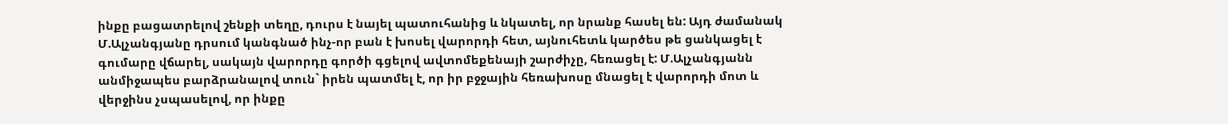ինքը բացատրելով շենքի տեղը, դուրս է նայել պատուհանից և նկատել, որ նրանք հասել են: Այդ ժամանակ Մ.Ալչանգյանը դրսում կանգնած ինչ-որ բան է խոսել վարորդի հետ, այնուհետև կարծես թե ցանկացել է գումարը վճարել, սակայն վարորդը գործի գցելով ավտոմեքենայի շարժիչը, հեռացել է: Մ.Ալչանգյանն անմիջապես բարձրանալով տուն` իրեն պատմել է, որ իր բջջային հեռախոսը մնացել է վարորդի մոտ և վերջինս չսպասելով, որ ինքը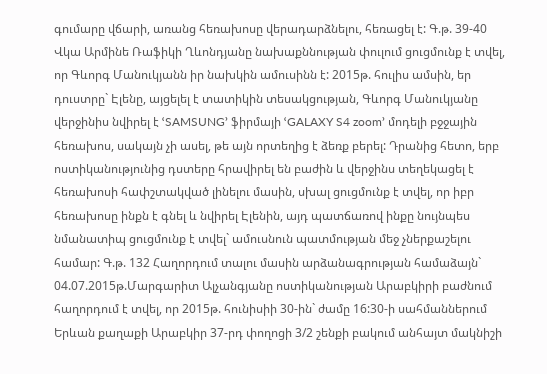գումարը վճարի, առանց հեռախոսը վերադարձնելու, հեռացել է: Գ.թ. 39-40 Վկա Արմինե Ռաֆիկի Ղևոնդյանը նախաքննության փուլում ցուցմունք է տվել, որ Գևորգ Մանուկյանն իր նախկին ամուսինն է: 2015թ. հուլիս ամսին, եր դուստրը` Էլենը, այցելել է տատիկին տեսակցության, Գևորգ Մանուկյանը վերջինիս նվիրել է ՙSAMSUNG՚ ֆիրմայի ՙGALAXY S4 zoom՚ մոդելի բջջային հեռախոս, սակայն չի ասել, թե այն որտեղից է ձեռք բերել: Դրանից հետո, երբ ոստիկանությունից դստերը հրավիրել են բաժին և վերջինս տեղեկացել է հեռախոսի հափշտակված լինելու մասին, սխալ ցուցմունք է տվել, որ իբր հեռախոսը ինքն է գնել և նվիրել Էլենին, այդ պատճառով ինքը նույնպես նմանատիպ ցուցմունք է տվել` ամուսնուն պատմության մեջ չներքաշելու համար: Գ.թ. 132 Հաղորդում տալու մասին արձանագրության համաձայն` 04.07.2015թ.Մարգարիտ Ալչանգյանը ոստիկանության Արաբկիրի բաժնում հաղորդում է տվել, որ 2015թ. հունիսիի 30-ին` ժամը 16:30-ի սահմաններում Երևան քաղաքի Արաբկիր 37-րդ փողոցի 3/2 շենքի բակում անհայտ մակնիշի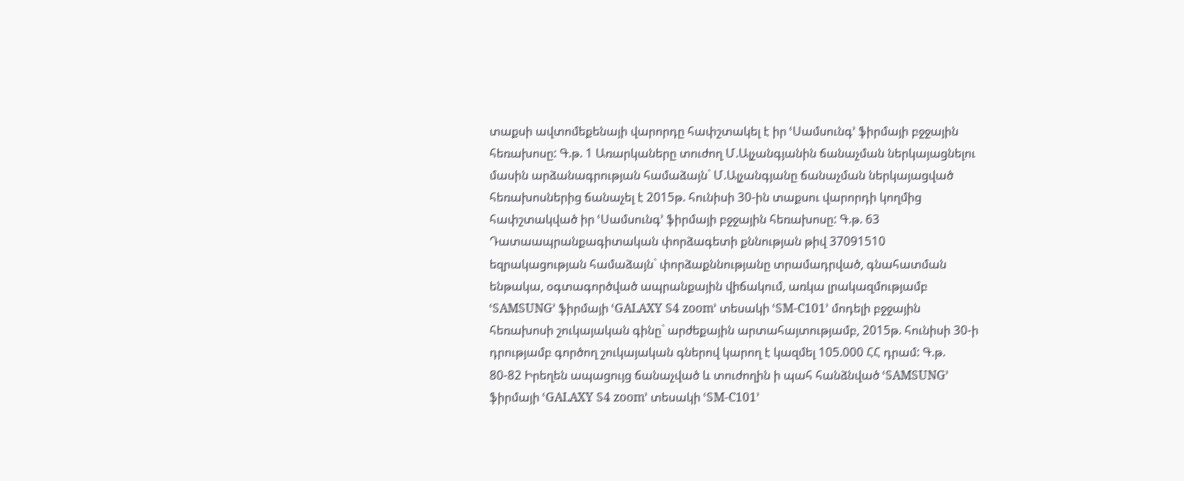տաքսի ավտոմեքենայի վարորդը հափշտակել է իր ՙՍամսունգ՚ ֆիրմայի բջջային հեռախոսը: Գ.թ. 1 Առարկաները տուժող Մ.Ալչանգյանին ճանաչման ներկայացնելու մասին արձանագրության համաձայն` Մ.Ալչանգյանը ճանաչման ներկայացված հեռախոսներից ճանաչել է 2015թ. հունիսի 30-ին տաքսու վարորդի կողմից հափշտակված իր ՙՍամսունգ՚ ֆիրմայի բջջային հեռախոսը: Գ.թ. 63 Դատաապրանքագիտական փորձագետի քննության թիվ 37091510 եզրակացության համաձայն` փորձաքննությանը տրամադրված, գնահատման ենթակա, օգտագործված ապրանքային վիճակում, առկա լրակազմությամբ ՙSAMSUNG՚ ֆիրմայի ՙGALAXY S4 zoom՚ տեսակի ՙSM-C101՚ մոդելի բջջային հեռախոսի շուկայական գինը` արժեքային արտահայտությամբ, 2015թ. հունիսի 30-ի դրությամբ գործող շուկայական գներով կարող է կազմել 105.000 ՀՀ դրամ: Գ.թ. 80-82 Իրեղեն ապացույց ճանաչված և տուժողին ի պահ հանձնված ՙSAMSUNG՚ ֆիրմայի ՙGALAXY S4 zoom՚ տեսակի ՙSM-C101՚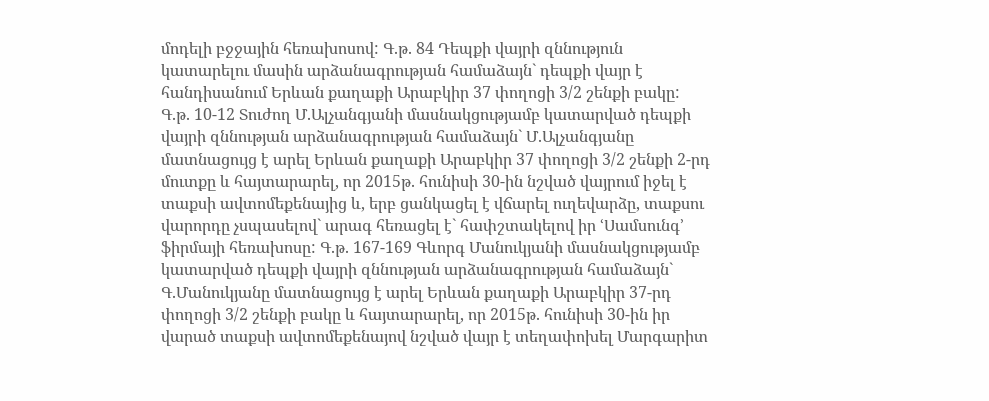մոդելի բջջային հեռախոսով: Գ.թ. 84 Դեպքի վայրի զննություն կատարելու մասին արձանագրության համաձայն` դեպքի վայր է հանդիսանում Երևան քաղաքի Արաբկիր 37 փողոցի 3/2 շենքի բակը: Գ.թ. 10-12 Տուժող Մ.Ալչանգյանի մասնակցությամբ կատարված դեպքի վայրի զննության արձանագրության համաձայն` Մ.Ալչանգյանը մատնացույց է արել Երևան քաղաքի Արաբկիր 37 փողոցի 3/2 շենքի 2-րդ մուտքը և հայտարարել, որ 2015թ. հունիսի 30-ին նշված վայրում իջել է տաքսի ավտոմեքենայից և, երբ ցանկացել է վճարել ուղեվարձը, տաքսու վարորդը չսպասելով` արագ հեռացել է` հափշտակելով իր ՙՍամսունգ՚ ֆիրմայի հեռախոսը: Գ.թ. 167-169 Գևորգ Մանուկյանի մասնակցությամբ կատարված դեպքի վայրի զննության արձանագրության համաձայն` Գ.Մանուկյանը մատնացույց է արել Երևան քաղաքի Արաբկիր 37-րդ փողոցի 3/2 շենքի բակը և հայտարարել, որ 2015թ. հունիսի 30-ին իր վարած տաքսի ավտոմեքենայով նշված վայր է տեղափոխել Մարգարիտ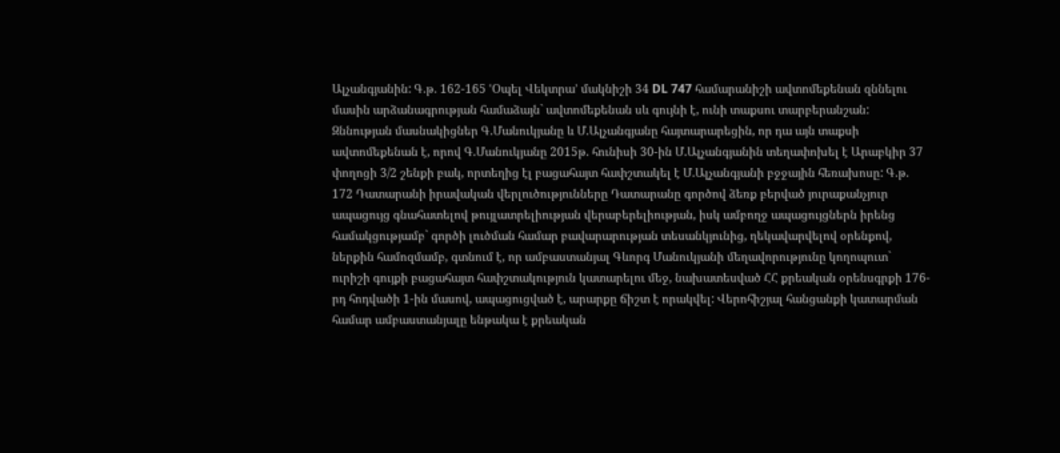Ալչանգյանին: Գ.թ. 162-165 ՙՕպել Վեկտրա՚ մակնիշի 34 DL 747 համարանիշի ավտոմեքենան զննելու մասին արձանագրության համաձայն` ավտոմեքենան սև գույնի է, ունի տաքսու տարբերանշան: Զննության մասնակիցներ Գ.Մանուկյանը և Մ.Ալչանգյանը հայտարարեցին, որ դա այն տաքսի ավտոմեքենան է, որով Գ.Մանուկյանը 2015թ. հունիսի 30-ին Մ.Ալչանգյանին տեղափոխել է Արաբկիր 37 փողոցի 3/2 շենքի բակ, որտեղից էլ բացահայտ հափշտակել է Մ.Ալչանգյանի բջջային հեռախոսը: Գ.թ. 172 Դատարանի իրավական վերլուծությունները Դատարանը գործով ձեռք բերված յուրաքանչյուր ապացույց գնահատելով թույլատրելիության վերաբերելիության, իսկ ամբողջ ապացույցներն իրենց համակցությամբ` գործի լուծման համար բավարարության տեսանկյունից, ղեկավարվելով օրենքով, ներքին համոզմամբ, գտնում է, որ ամբաստանյալ Գևորգ Մանուկյանի մեղավորությունը կողոպուտ` ուրիշի գույքի բացահայտ հափշտակություն կատարելու մեջ, նախատեսված ՀՀ քրեական օրենսգրքի 176-րդ հոդվածի 1-ին մասով, ապացուցված է, արարքը ճիշտ է որակվել: Վերոհիշյալ հանցանքի կատարման համար ամբաստանյալը ենթակա է քրեական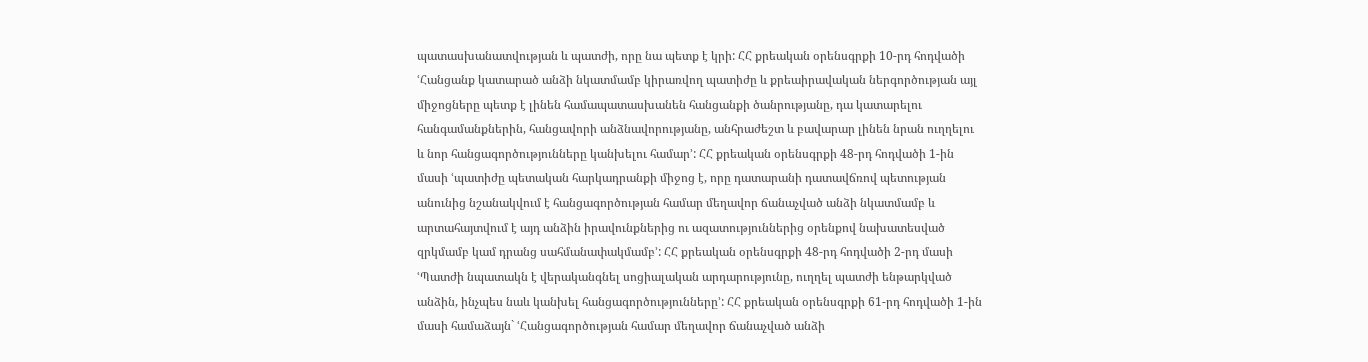պատասխանատվության և պատժի, որը նա պետք է կրի: ՀՀ քրեական օրենսգրքի 10-րդ հոդվածի ՙՀանցանք կատարած անձի նկատմամբ կիրառվող պատիժը և քրեաիրավական ներգործության այլ միջոցները պետք է լինեն համապատասխանեն հանցանքի ծանրությանը, դա կատարելու հանգամանքներին, հանցավորի անձնավորությանը, անհրաժեշտ և բավարար լինեն նրան ուղղելու և նոր հանցագործությունները կանխելու համար՚: ՀՀ քրեական օրենսգրքի 48-րդ հոդվածի 1-ին մասի ՙպատիժը պետական հարկադրանքի միջոց է, որը դատարանի դատավճռով պետության անունից նշանակվում է հանցագործության համար մեղավոր ճանաչված անձի նկատմամբ և արտահայտվում է այդ անձին իրավունքներից ու ազատություններից օրենքով նախատեսված զրկմամբ կամ դրանց սահմանափակմամբ՚: ՀՀ քրեական օրենսգրքի 48-րդ հոդվածի 2-րդ մասի ՙՊատժի նպատակն է վերականգնել սոցիալական արդարությունը, ուղղել պատժի ենթարկված անձին, ինչպես նաև կանխել հանցագործությունները՚: ՀՀ քրեական օրենսգրքի 61-րդ հոդվածի 1-ին մասի համաձայն` ՙՀանցագործության համար մեղավոր ճանաչված անձի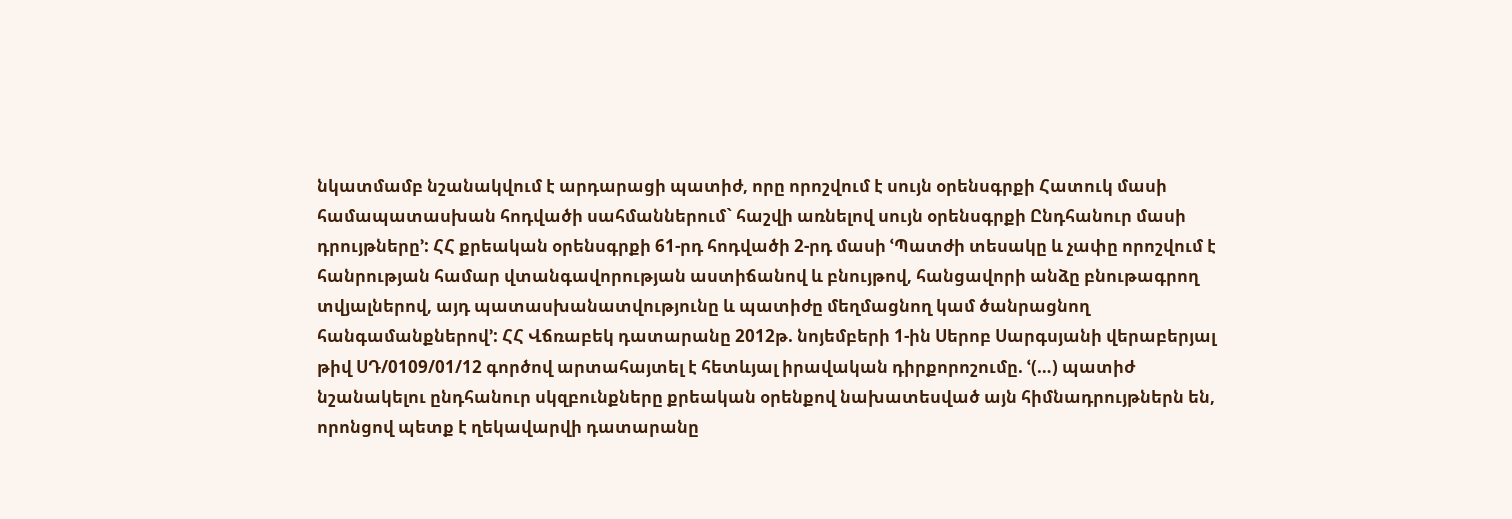նկատմամբ նշանակվում է արդարացի պատիժ, որը որոշվում է սույն օրենսգրքի Հատուկ մասի համապատասխան հոդվածի սահմաններում` հաշվի առնելով սույն օրենսգրքի Ընդհանուր մասի դրույթները՚: ՀՀ քրեական օրենսգրքի 61-րդ հոդվածի 2-րդ մասի ՙՊատժի տեսակը և չափը որոշվում է հանրության համար վտանգավորության աստիճանով և բնույթով, հանցավորի անձը բնութագրող տվյալներով, այդ պատասխանատվությունը և պատիժը մեղմացնող կամ ծանրացնող հանգամանքներով՚: ՀՀ Վճռաբեկ դատարանը 2012թ. նոյեմբերի 1-ին Սերոբ Սարգսյանի վերաբերյալ թիվ ՍԴ/0109/01/12 գործով արտահայտել է հետևյալ իրավական դիրքորոշումը. ՙ(…) պատիժ նշանակելու ընդհանուր սկզբունքները քրեական օրենքով նախատեսված այն հիմնադրույթներն են, որոնցով պետք է ղեկավարվի դատարանը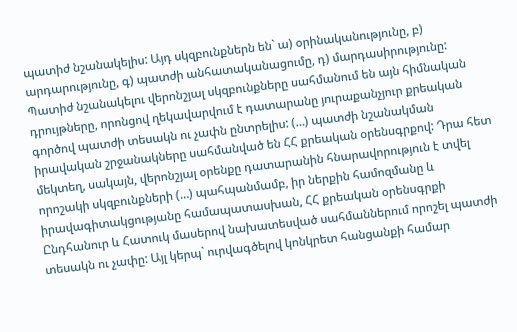պատիժ նշանակելիս: Այդ սկզբունքներն են` ա) օրինականությունը, բ) արդարությունը, գ) պատժի անհատականացումը, դ) մարդասիրությունը: Պատիժ նշանակելու վերոնշյալ սկզբունքները սահմանում են այն հիմնական դրույթները, որոնցով ղեկավարվում է դատարանը յուրաքանչյուր քրեական գործով պատժի տեսակն ու չափն ընտրելիս: (…) պատժի նշանակման իրավական շրջանակները սահմանված են ՀՀ քրեական օրենսգրքով: Դրա հետ մեկտեղ, սակայն, վերոնշյալ օրենքը դատարանին հնարավորություն է տվել որոշակի սկզբունքների (…) պահպանմամբ, իր ներքին համոզմանը և իրավագիտակցությանը համապատասխան, ՀՀ քրեական օրենսգրքի Ընդհանուր և Հատուկ մասերով նախատեսված սահմաններում որոշել պատժի տեսակն ու չափը: Այլ կերպ` ուրվագծելով կոնկրետ հանցանքի համար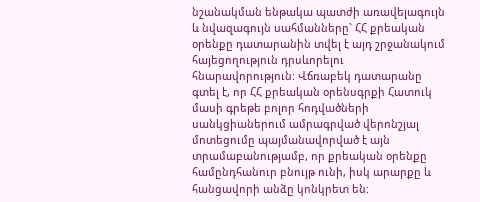նշանակման ենթակա պատժի առավելագույն և նվազագույն սահմանները` ՀՀ քրեական օրենքը դատարանին տվել է այդ շրջանակում հայեցողություն դրսևորելու հնարավորություն: Վճռաբեկ դատարանը գտել է, որ ՀՀ քրեական օրենսգրքի Հատուկ մասի գրեթե բոլոր հոդվածների սանկցիաներում ամրագրված վերոնշյալ մոտեցումը պայմանավորված է այն տրամաբանությամբ, որ քրեական օրենքը համընդհանուր բնույթ ունի, իսկ արարքը և հանցավորի անձը կոնկրետ են: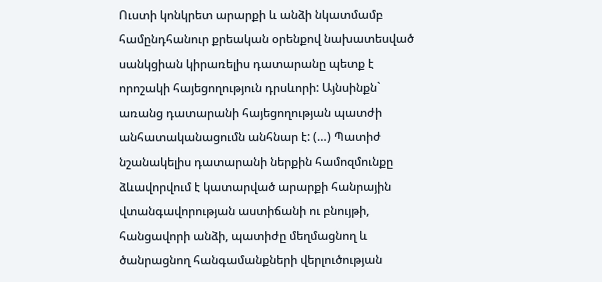Ուստի կոնկրետ արարքի և անձի նկատմամբ համընդհանուր քրեական օրենքով նախատեսված սանկցիան կիրառելիս դատարանը պետք է որոշակի հայեցողություն դրսևորի: Այնսինքն` առանց դատարանի հայեցողության պատժի անհատականացումն անհնար է: (…) Պատիժ նշանակելիս դատարանի ներքին համոզմունքը ձևավորվում է կատարված արարքի հանրային վտանգավորության աստիճանի ու բնույթի, հանցավորի անձի, պատիժը մեղմացնող և ծանրացնող հանգամանքների վերլուծության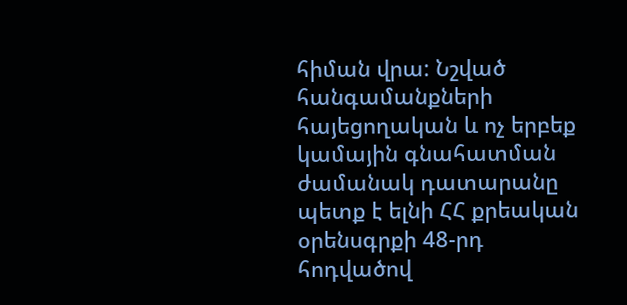հիման վրա: Նշված հանգամանքների հայեցողական և ոչ երբեք կամային գնահատման ժամանակ դատարանը պետք է ելնի ՀՀ քրեական օրենսգրքի 48-րդ հոդվածով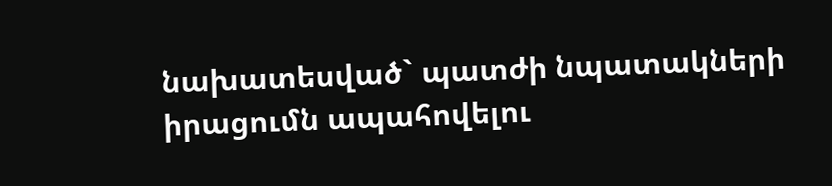նախատեսված` պատժի նպատակների իրացումն ապահովելու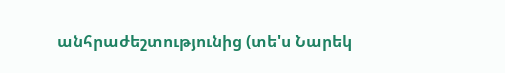անհրաժեշտությունից (տե'ս Նարեկ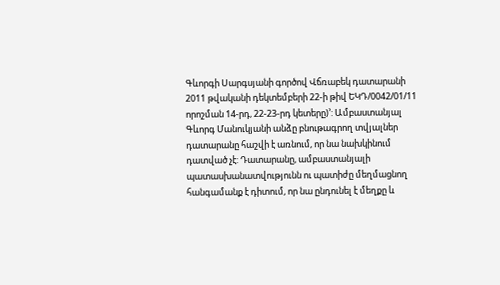Գևորգի Սարգսյանի գործով Վճռաբեկ դատարանի 2011 թվականի դեկտեմբերի 22-ի թիվ ԵԿԴ/0042/01/11 որոշման 14-րդ, 22-23-րդ կետերը)՚: Ամբաստանյալ Գևորգ Մանուկյանի անձը բնութագրող տվյալներ դատարանը հաշվի է առնում, որ նա նախկինում դատված չէ: Դատարանը, ամբաստանյալի պատասխանատվությունն ու պատիժը մեղմացնող հանգամանք է դիտում, որ նա ընդունել է մեղքը և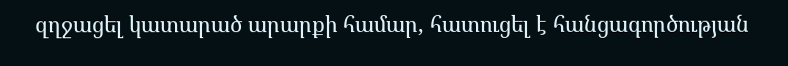զղջացել կատարած արարքի համար, հատուցել է հանցագործության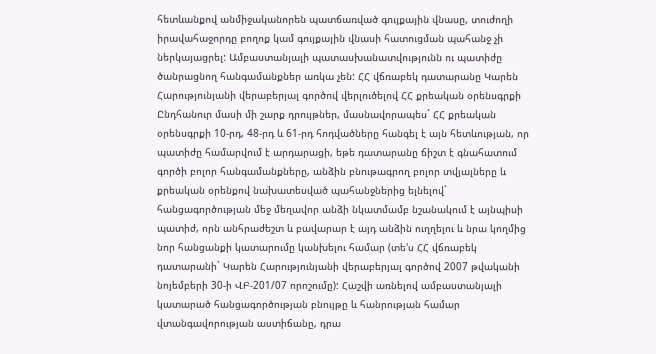հետևանքով անմիջականորեն պատճառված գույքային վնասը, տուժողի իրավահաջորդը բողոք կամ գույքային վնասի հատուցման պահանջ չի ներկայացրել: Ամբաստանյալի պատասխանատվությունն ու պատիժը ծանրացնող հանգամանքներ առկա չեն: ՀՀ վճռաբեկ դատարանը Կարեն Հարությունյանի վերաբերյալ գործով վերլուծելով ՀՀ քրեական օրենսգրքի Ընդհանուր մասի մի շարք դրույթներ, մասնավորապես` ՀՀ քրեական օրենսգրքի 10-րդ, 48-րդ և 61-րդ հոդվածները հանգել է այն հետևության, որ պատիժը համարվում է արդարացի, եթե դատարանը ճիշտ է գնահատում գործի բոլոր հանգամանքները, անձին բնութագրող բոլոր տվյալները և քրեական օրենքով նախատեսված պահանջներից ելնելով` հանցագործության մեջ մեղավոր անձի նկատմամբ նշանակում է այնպիսի պատիժ, որն անհրաժեշտ և բավարար է այդ անձին ուղղելու և նրա կողմից նոր հանցանքի կատարումը կանխելու համար (տե'ս ՀՀ վճռաբեկ դատարանի` Կարեն Հարությունյանի վերաբերյալ գործով 2007 թվականի նոյեմբերի 30-ի ՎԲ-201/07 որոշումը): Հաշվի առնելով ամբաստանյալի կատարած հանցագործության բնույթը և հանրության համար վտանգավորության աստիճանը, դրա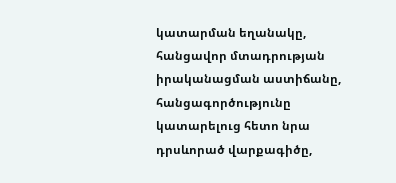կատարման եղանակը, հանցավոր մտադրության իրականացման աստիճանը, հանցագործությունը կատարելուց հետո նրա դրսևորած վարքագիծը,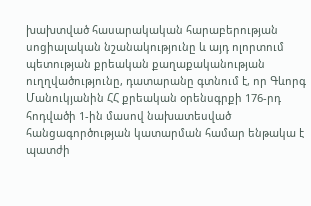խախտված հասարակական հարաբերության սոցիալական նշանակությունը և այդ ոլորտում պետության քրեական քաղաքականության ուղղվածությունը, դատարանը գտնում է, որ Գևորգ Մանուկյանին ՀՀ քրեական օրենսգրքի 176-րդ հոդվածի 1-ին մասով նախատեսված հանցագործության կատարման համար ենթակա է պատժի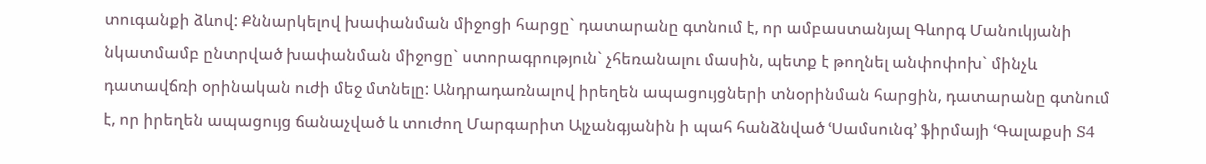տուգանքի ձևով: Քննարկելով խափանման միջոցի հարցը` դատարանը գտնում է, որ ամբաստանյալ Գևորգ Մանուկյանի նկատմամբ ընտրված խափանման միջոցը` ստորագրություն` չհեռանալու մասին, պետք է թողնել անփոփոխ` մինչև դատավճռի օրինական ուժի մեջ մտնելը: Անդրադառնալով իրեղեն ապացույցների տնօրինման հարցին, դատարանը գտնում է, որ իրեղեն ապացույց ճանաչված և տուժող Մարգարիտ Ալչանգյանին ի պահ հանձնված ՙՍամսունգ՚ ֆիրմայի ՙԳալաքսի S4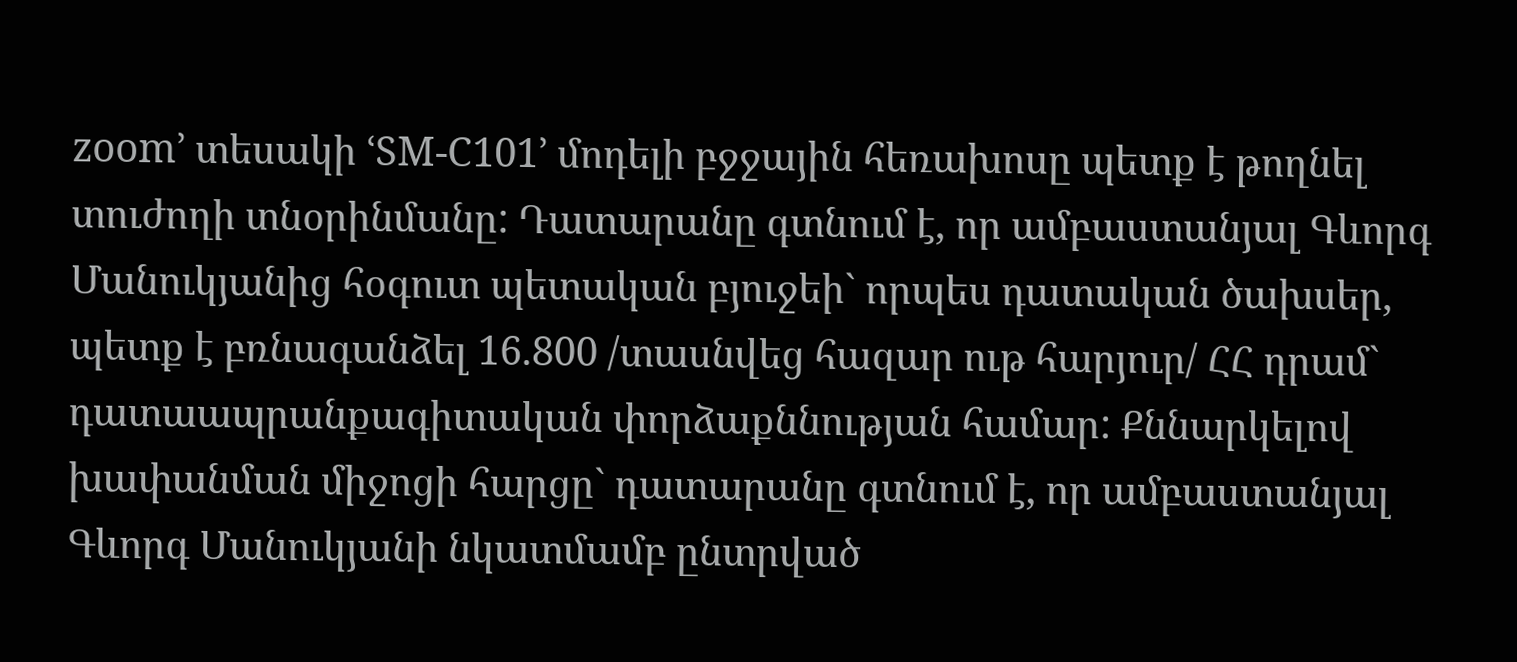zoom՚ տեսակի ՙSM-C101՚ մոդելի բջջային հեռախոսը պետք է թողնել տուժողի տնօրինմանը: Դատարանը գտնում է, որ ամբաստանյալ Գևորգ Մանուկյանից հօգուտ պետական բյուջեի` որպես դատական ծախսեր, պետք է բռնագանձել 16.800 /տասնվեց հազար ութ հարյուր/ ՀՀ դրամ` դատաապրանքագիտական փորձաքննության համար: Քննարկելով խափանման միջոցի հարցը` դատարանը գտնում է, որ ամբաստանյալ Գևորգ Մանուկյանի նկատմամբ ընտրված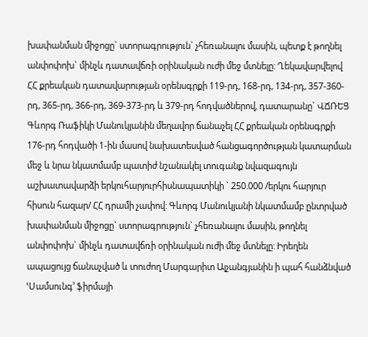խափանման միջոցը` ստորագրություն` չհեռանալու մասին, պետք է թողնել անփոփոխ` մինչև դատավճռի օրինական ուժի մեջ մտնելը: Ղեկավարվելով ՀՀ քրեական դատավարության օրենսգրքի 119-րդ, 168-րդ, 134-րդ, 357-360-րդ, 365-րդ, 366-րդ, 369-373-րդ և 379-րդ հոդվածներով, դատարանը` ՎՃՌԵՑ Գևորգ Ռաֆիկի Մանուկյանին մեղավոր ճանաչել ՀՀ քրեական օրենսգրքի 176-րդ հոդվածի 1-ին մասով նախատեսված հանցագործության կատարման մեջ և նրա նկատմամբ պատիժ նշանակել տուգանք նվազագույն աշխատավարձի երկուհարյուրհիսնապատիկի ` 250.000 /երկու հարյուր հիսուն հազար/ ՀՀ դրամի չափով: Գևորգ Մանուկյանի նկատմամբ ընտրված խափանման միջոցը` ստորագրություն` չհեռանալու մասին, թողնել անփոփոխ` մինչև դատավճռի օրինական ուժի մեջ մտնելը: Իրեղեն ապացույց ճանաչված և տուժող Մարգարիտ Ալչանգյանին ի պահ հանձնված ՙՍամսունգ՚ ֆիրմայի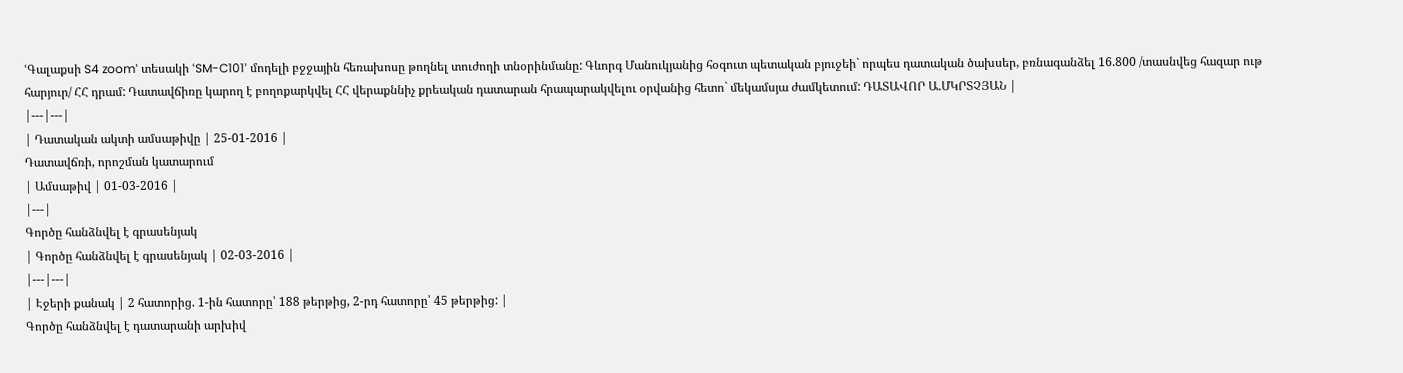ՙԳալաքսի S4 zoom՚ տեսակի ՙSM-C101՚ մոդելի բջջային հեռախոսը թողնել տուժողի տնօրինմանը: Գևորգ Մանուկյանից հօգուտ պետական բյուջեի` որպես դատական ծախսեր, բռնագանձել 16.800 /տասնվեց հազար ութ հարյուր/ ՀՀ դրամ: Դատավճիռը կարող է բողոքարկվել ՀՀ վերաքննիչ քրեական դատարան հրապարակվելու օրվանից հետո` մեկամսյա ժամկետում: ԴԱՏԱՎՈՐ Ա.ՄԿՐՏՉՅԱՆ |
|---|---|
| Դատական ակտի ամսաթիվը | 25-01-2016 |
Դատավճռի, որոշման կատարում
| Ամսաթիվ | 01-03-2016 |
|---|
Գործը հանձնվել է գրասենյակ
| Գործը հանձնվել է գրասենյակ | 02-03-2016 |
|---|---|
| Էջերի քանակ | 2 հատորից. 1-ին հատորը՝ 188 թերթից, 2-րդ հատորը՝ 45 թերթից: |
Գործը հանձնվել է դատարանի արխիվ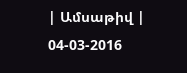| Ամսաթիվ | 04-03-2016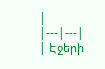|
|---|---|
| Էջերի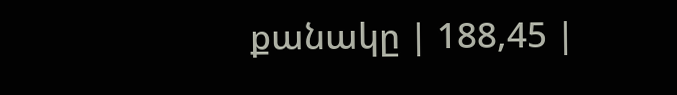քանակը | 188,45 |